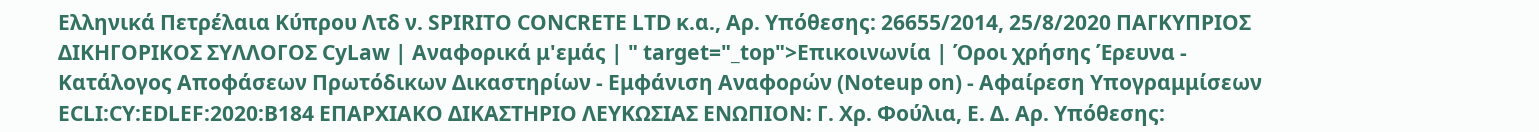Ελληνικά Πετρέλαια Κύπρου Λτδ ν. SPIRITO CONCRETE LTD κ.α., Αρ. Υπόθεσης: 26655/2014, 25/8/2020 ΠΑΓΚΥΠΡΙΟΣ ΔΙΚΗΓΟΡΙΚΟΣ ΣΥΛΛΟΓΟΣ CyLaw | Αναφορικά μ'εμάς | " target="_top">Επικοινωνία | Όροι χρήσης Έρευνα - Κατάλογος Αποφάσεων Πρωτόδικων Δικαστηρίων - Εμφάνιση Αναφορών (Noteup on) - Αφαίρεση Υπογραμμίσεων ECLI:CY:EDLEF:2020:B184 ΕΠΑΡΧΙΑΚΟ ΔΙΚΑΣΤΗΡΙΟ ΛΕΥΚΩΣΙΑΣ ΕΝΩΠΙΟΝ: Γ. Χρ. Φούλια, Ε. Δ. Αρ. Υπόθεσης: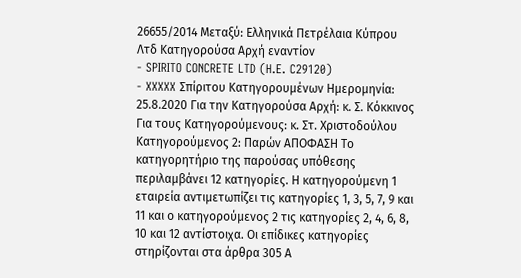26655/2014 Μεταξύ: Ελληνικά Πετρέλαια Κύπρου Λτδ Κατηγορούσα Αρχή εναντίον
- SPIRITO CONCRETE LTD (H.E. C29120)
- XXXXX Σπίριτου Κατηγορουμένων Ημερομηνία: 25.8.2020 Για την Κατηγορούσα Αρχή: κ. Σ. Κόκκινος Για τους Κατηγορούμενους: κ. Στ. Χριστοδούλου Κατηγορούμενος 2: Παρών ΑΠΟΦΑΣΗ Το κατηγορητήριο της παρούσας υπόθεσης περιλαμβάνει 12 κατηγορίες. Η κατηγορούμενη 1 εταιρεία αντιμετωπίζει τις κατηγορίες 1, 3, 5, 7, 9 και 11 και ο κατηγορούμενος 2 τις κατηγορίες 2, 4, 6, 8, 10 και 12 αντίστοιχα. Οι επίδικες κατηγορίες στηρίζονται στα άρθρα 305 Α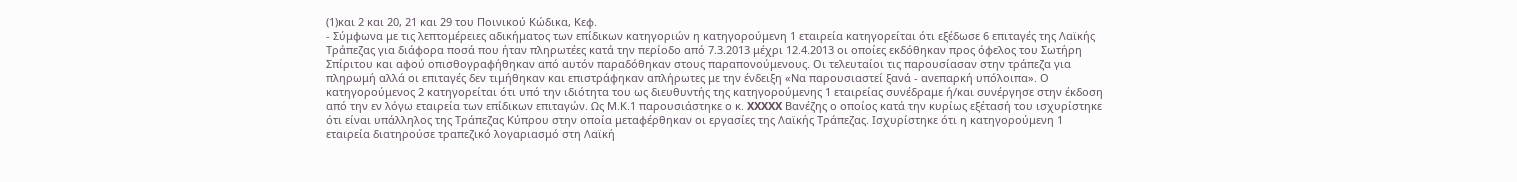(1)και 2 και 20, 21 και 29 του Ποινικού Κώδικα, Κεφ.
- Σύμφωνα με τις λεπτομέρειες αδικήματος των επίδικων κατηγοριών η κατηγορούμενη 1 εταιρεία κατηγορείται ότι εξέδωσε 6 επιταγές της Λαϊκής Τράπεζας για διάφορα ποσά που ήταν πληρωτέες κατά την περίοδο από 7.3.2013 μέχρι 12.4.2013 οι οποίες εκδόθηκαν προς όφελος του Σωτήρη Σπίριτου και αφού οπισθογραφήθηκαν από αυτόν παραδόθηκαν στους παραπονούμενους. Οι τελευταίοι τις παρουσίασαν στην τράπεζα για πληρωμή αλλά οι επιταγές δεν τιμήθηκαν και επιστράφηκαν απλήρωτες με την ένδειξη «Να παρουσιαστεί ξανά - ανεπαρκή υπόλοιπα». Ο κατηγορούμενος 2 κατηγορείται ότι υπό την ιδιότητα του ως διευθυντής της κατηγορούμενης 1 εταιρείας συνέδραμε ή/και συνέργησε στην έκδοση από την εν λόγω εταιρεία των επίδικων επιταγών. Ως Μ.Κ.1 παρουσιάστηκε ο κ. XXXXX Βανέζης ο οποίος κατά την κυρίως εξέτασή του ισχυρίστηκε ότι είναι υπάλληλος της Τράπεζας Κύπρου στην οποία μεταφέρθηκαν οι εργασίες της Λαϊκής Τράπεζας. Ισχυρίστηκε ότι η κατηγορούμενη 1 εταιρεία διατηρούσε τραπεζικό λογαριασμό στη Λαϊκή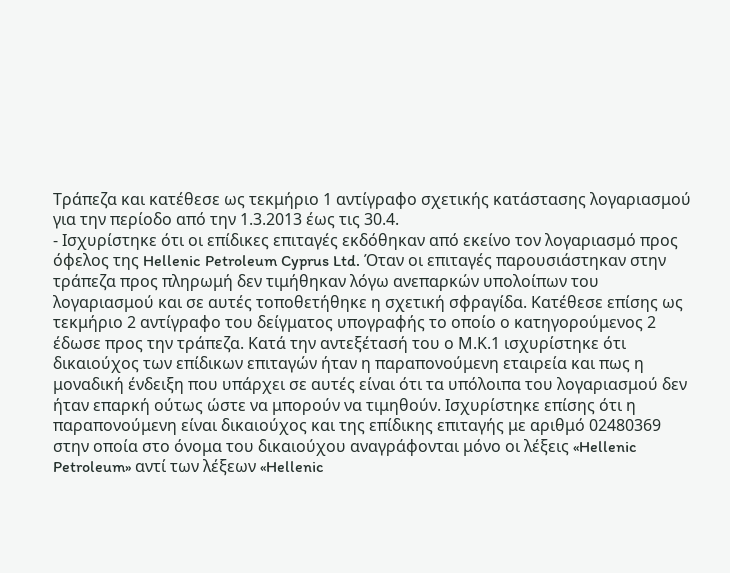Τράπεζα και κατέθεσε ως τεκμήριο 1 αντίγραφο σχετικής κατάστασης λογαριασμού για την περίοδο από την 1.3.2013 έως τις 30.4.
- Ισχυρίστηκε ότι οι επίδικες επιταγές εκδόθηκαν από εκείνο τον λογαριασμό προς όφελος της Hellenic Petroleum Cyprus Ltd. Όταν οι επιταγές παρουσιάστηκαν στην τράπεζα προς πληρωμή δεν τιμήθηκαν λόγω ανεπαρκών υπολοίπων του λογαριασμού και σε αυτές τοποθετήθηκε η σχετική σφραγίδα. Κατέθεσε επίσης ως τεκμήριο 2 αντίγραφο του δείγματος υπογραφής το οποίο ο κατηγορούμενος 2 έδωσε προς την τράπεζα. Κατά την αντεξέτασή του ο Μ.Κ.1 ισχυρίστηκε ότι δικαιούχος των επίδικων επιταγών ήταν η παραπονούμενη εταιρεία και πως η μοναδική ένδειξη που υπάρχει σε αυτές είναι ότι τα υπόλοιπα του λογαριασμού δεν ήταν επαρκή ούτως ώστε να μπορούν να τιμηθούν. Ισχυρίστηκε επίσης ότι η παραπονούμενη είναι δικαιούχος και της επίδικης επιταγής με αριθμό 02480369 στην οποία στο όνομα του δικαιούχου αναγράφονται μόνο οι λέξεις «Hellenic Petroleum» αντί των λέξεων «Hellenic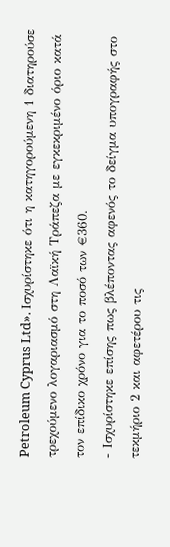Petroleum Cyprus Ltd». Ισχυρίστηκε ότι η κατηγορούμενη 1 διατηρούσε τρεχούμενο λογαριασμό στη Λαϊκή Τράπεζα με εγκεκριμένο όριο κατά τον επίδικο χρόνο για το ποσό των €360.
- Ισχυρίστηκε επίσης πως βλέποντας αφενός το δείγμα υπογραφής στο τεκμήριο 2 και αφετέρου τις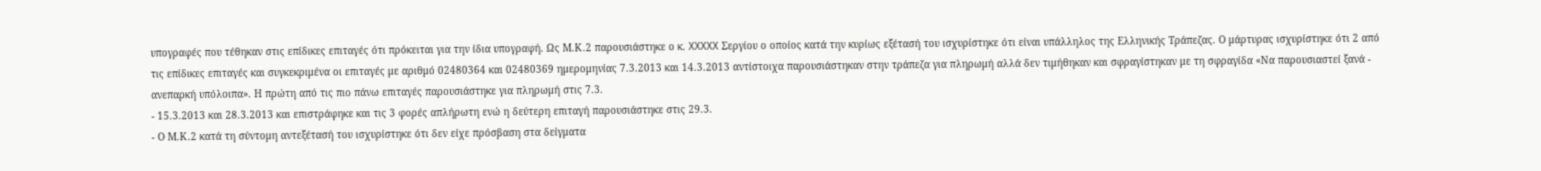υπογραφές που τέθηκαν στις επίδικες επιταγές ότι πρόκειται για την ίδια υπογραφή. Ως Μ.Κ.2 παρουσιάστηκε ο κ. XXXXX Σεργίου ο οποίος κατά την κυρίως εξέτασή του ισχυρίστηκε ότι είναι υπάλληλος της Ελληνικής Τράπεζας. Ο μάρτυρας ισχυρίστηκε ότι 2 από τις επίδικες επιταγές και συγκεκριμένα οι επιταγές με αριθμό 02480364 και 02480369 ημερομηνίας 7.3.2013 και 14.3.2013 αντίστοιχα παρουσιάστηκαν στην τράπεζα για πληρωμή αλλά δεν τιμήθηκαν και σφραγίστηκαν με τη σφραγίδα «Να παρουσιαστεί ξανά - ανεπαρκή υπόλοιπα». Η πρώτη από τις πιο πάνω επιταγές παρουσιάστηκε για πληρωμή στις 7.3.
- 15.3.2013 και 28.3.2013 και επιστράφηκε και τις 3 φορές απλήρωτη ενώ η δεύτερη επιταγή παρουσιάστηκε στις 29.3.
- Ο Μ.Κ.2 κατά τη σύντομη αντεξέτασή του ισχυρίστηκε ότι δεν είχε πρόσβαση στα δείγματα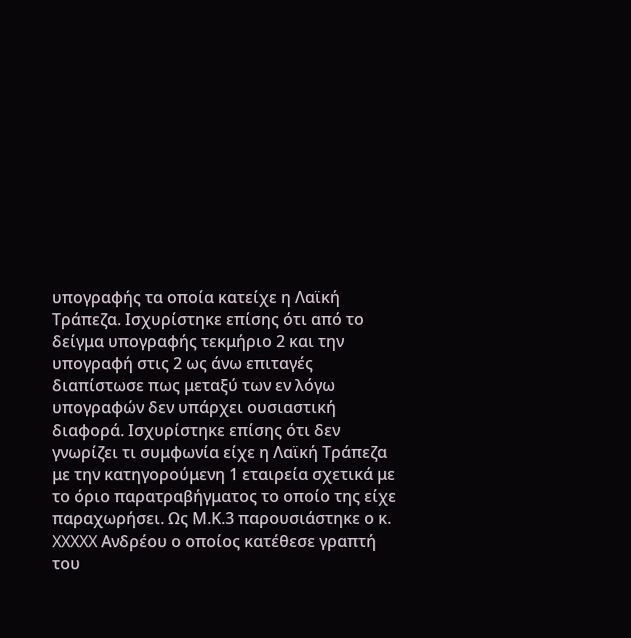υπογραφής τα οποία κατείχε η Λαϊκή Τράπεζα. Ισχυρίστηκε επίσης ότι από το δείγμα υπογραφής τεκμήριο 2 και την υπογραφή στις 2 ως άνω επιταγές διαπίστωσε πως μεταξύ των εν λόγω υπογραφών δεν υπάρχει ουσιαστική διαφορά. Ισχυρίστηκε επίσης ότι δεν γνωρίζει τι συμφωνία είχε η Λαϊκή Τράπεζα με την κατηγορούμενη 1 εταιρεία σχετικά με το όριο παρατραβήγματος το οποίο της είχε παραχωρήσει. Ως Μ.Κ.3 παρουσιάστηκε ο κ. XXXXX Ανδρέου ο οποίος κατέθεσε γραπτή του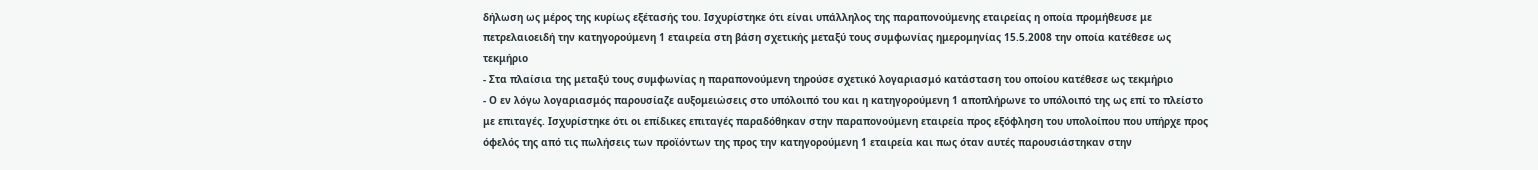δήλωση ως μέρος της κυρίως εξέτασής του. Ισχυρίστηκε ότι είναι υπάλληλος της παραπονούμενης εταιρείας η οποία προμήθευσε με πετρελαιοειδή την κατηγορούμενη 1 εταιρεία στη βάση σχετικής μεταξύ τους συμφωνίας ημερομηνίας 15.5.2008 την οποία κατέθεσε ως τεκμήριο
- Στα πλαίσια της μεταξύ τους συμφωνίας η παραπονούμενη τηρούσε σχετικό λογαριασμό κατάσταση του οποίου κατέθεσε ως τεκμήριο
- Ο εν λόγω λογαριασμός παρουσίαζε αυξομειώσεις στο υπόλοιπό του και η κατηγορούμενη 1 αποπλήρωνε το υπόλοιπό της ως επί το πλείστο με επιταγές. Ισχυρίστηκε ότι οι επίδικες επιταγές παραδόθηκαν στην παραπονούμενη εταιρεία προς εξόφληση του υπολοίπου που υπήρχε προς όφελός της από τις πωλήσεις των προϊόντων της προς την κατηγορούμενη 1 εταιρεία και πως όταν αυτές παρουσιάστηκαν στην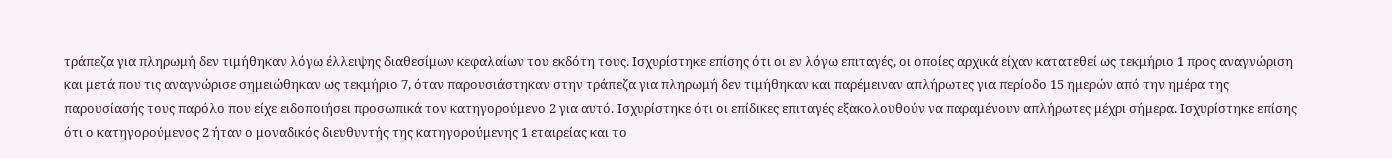τράπεζα για πληρωμή δεν τιμήθηκαν λόγω έλλειψης διαθεσίμων κεφαλαίων του εκδότη τους. Ισχυρίστηκε επίσης ότι οι εν λόγω επιταγές, οι οποίες αρχικά είχαν κατατεθεί ως τεκμήριο 1 προς αναγνώριση και μετά που τις αναγνώρισε σημειώθηκαν ως τεκμήριο 7, όταν παρουσιάστηκαν στην τράπεζα για πληρωμή δεν τιμήθηκαν και παρέμειναν απλήρωτες για περίοδο 15 ημερών από την ημέρα της παρουσίασής τους παρόλο που είχε ειδοποιήσει προσωπικά τον κατηγορούμενο 2 για αυτό. Ισχυρίστηκε ότι οι επίδικες επιταγές εξακολουθούν να παραμένουν απλήρωτες μέχρι σήμερα. Ισχυρίστηκε επίσης ότι ο κατηγορούμενος 2 ήταν ο μοναδικός διευθυντής της κατηγορούμενης 1 εταιρείας και το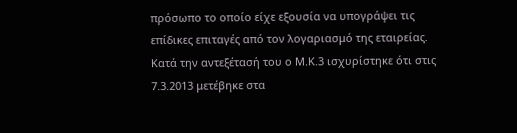πρόσωπο το οποίο είχε εξουσία να υπογράψει τις επίδικες επιταγές από τον λογαριασμό της εταιρείας. Κατά την αντεξέτασή του ο Μ.Κ.3 ισχυρίστηκε ότι στις 7.3.2013 μετέβηκε στα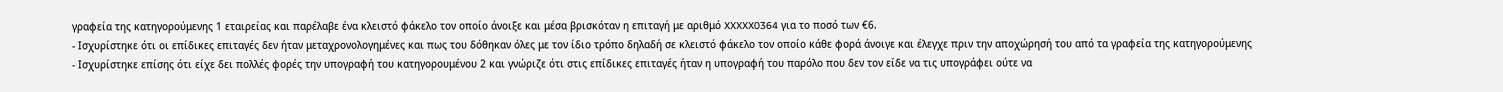γραφεία της κατηγορούμενης 1 εταιρείας και παρέλαβε ένα κλειστό φάκελο τον οποίο άνοιξε και μέσα βρισκόταν η επιταγή με αριθμό XXXXX0364 για το ποσό των €6.
- Ισχυρίστηκε ότι οι επίδικες επιταγές δεν ήταν μεταχρονολογημένες και πως του δόθηκαν όλες με τον ίδιο τρόπο δηλαδή σε κλειστό φάκελο τον οποίο κάθε φορά άνοιγε και έλεγχε πριν την αποχώρησή του από τα γραφεία της κατηγορούμενης
- Ισχυρίστηκε επίσης ότι είχε δει πολλές φορές την υπογραφή του κατηγορουμένου 2 και γνώριζε ότι στις επίδικες επιταγές ήταν η υπογραφή του παρόλο που δεν τον είδε να τις υπογράφει ούτε να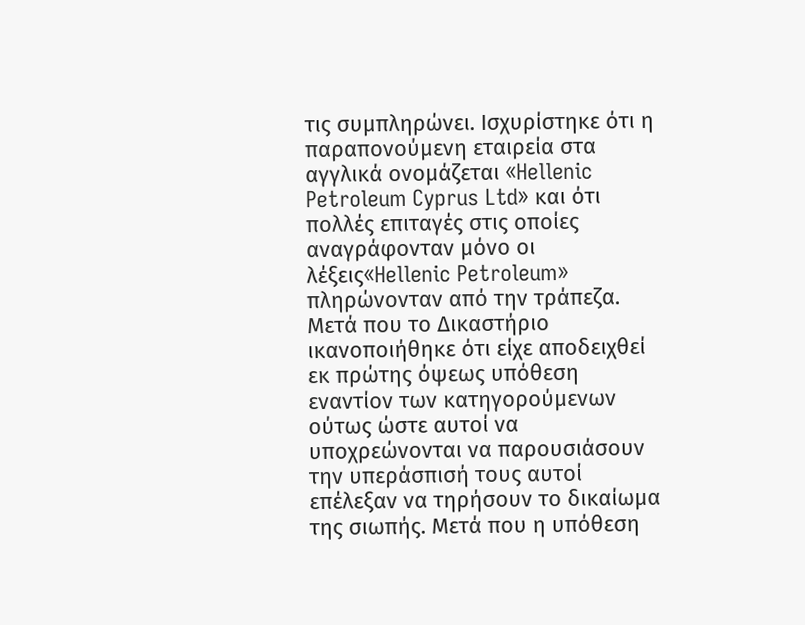τις συμπληρώνει. Ισχυρίστηκε ότι η παραπονούμενη εταιρεία στα αγγλικά ονομάζεται «Hellenic Petroleum Cyprus Ltd» και ότι πολλές επιταγές στις οποίες αναγράφονταν μόνο οι λέξεις«Hellenic Petroleum» πληρώνονταν από την τράπεζα. Μετά που το Δικαστήριο ικανοποιήθηκε ότι είχε αποδειχθεί εκ πρώτης όψεως υπόθεση εναντίον των κατηγορούμενων ούτως ώστε αυτοί να υποχρεώνονται να παρουσιάσουν την υπεράσπισή τους αυτοί επέλεξαν να τηρήσουν το δικαίωμα της σιωπής. Μετά που η υπόθεση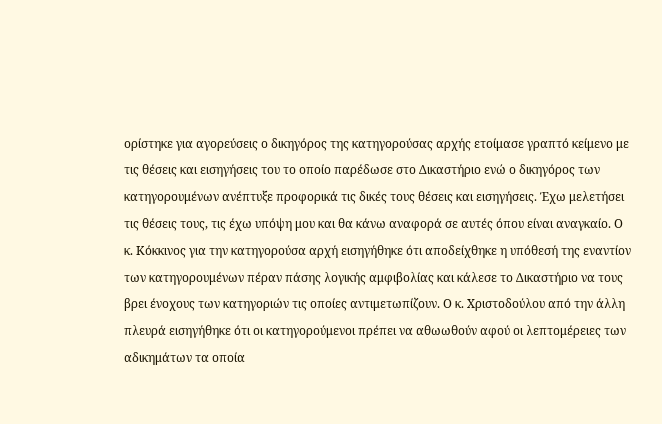ορίστηκε για αγορεύσεις ο δικηγόρος της κατηγορούσας αρχής ετοίμασε γραπτό κείμενο με τις θέσεις και εισηγήσεις του το οποίο παρέδωσε στο Δικαστήριο ενώ ο δικηγόρος των κατηγορουμένων ανέπτυξε προφορικά τις δικές τους θέσεις και εισηγήσεις. Έχω μελετήσει τις θέσεις τους, τις έχω υπόψη μου και θα κάνω αναφορά σε αυτές όπου είναι αναγκαίο. Ο κ. Κόκκινος για την κατηγορούσα αρχή εισηγήθηκε ότι αποδείχθηκε η υπόθεσή της εναντίον των κατηγορουμένων πέραν πάσης λογικής αμφιβολίας και κάλεσε το Δικαστήριο να τους βρει ένοχους των κατηγοριών τις οποίες αντιμετωπίζουν. Ο κ. Χριστοδούλου από την άλλη πλευρά εισηγήθηκε ότι οι κατηγορούμενοι πρέπει να αθωωθούν αφού οι λεπτομέρειες των αδικημάτων τα οποία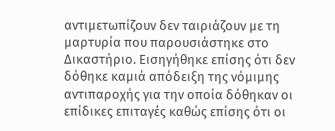αντιμετωπίζουν δεν ταιριάζουν με τη μαρτυρία που παρουσιάστηκε στο Δικαστήριο. Εισηγήθηκε επίσης ότι δεν δόθηκε καμιά απόδειξη της νόμιμης αντιπαροχής για την οποία δόθηκαν οι επίδικες επιταγές καθώς επίσης ότι οι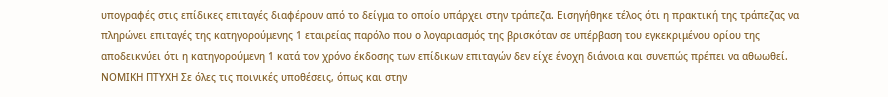υπογραφές στις επίδικες επιταγές διαφέρουν από το δείγμα το οποίο υπάρχει στην τράπεζα. Εισηγήθηκε τέλος ότι η πρακτική της τράπεζας να πληρώνει επιταγές της κατηγορούμενης 1 εταιρείας παρόλο που ο λογαριασμός της βρισκόταν σε υπέρβαση του εγκεκριμένου ορίου της αποδεικνύει ότι η κατηγορούμενη 1 κατά τον χρόνο έκδοσης των επίδικων επιταγών δεν είχε ένοχη διάνοια και συνεπώς πρέπει να αθωωθεί. ΝΟΜΙΚΗ ΠΤΥΧΗ Σε όλες τις ποινικές υποθέσεις, όπως και στην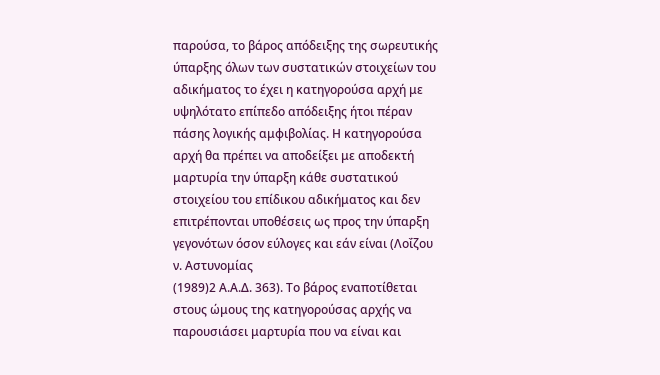παρούσα, το βάρος απόδειξης της σωρευτικής ύπαρξης όλων των συστατικών στοιχείων του αδικήματος το έχει η κατηγορούσα αρχή με υψηλότατο επίπεδο απόδειξης ήτοι πέραν πάσης λογικής αμφιβολίας. Η κατηγορούσα αρχή θα πρέπει να αποδείξει με αποδεκτή μαρτυρία την ύπαρξη κάθε συστατικού στοιχείου του επίδικου αδικήματος και δεν επιτρέπονται υποθέσεις ως προς την ύπαρξη γεγονότων όσον εύλογες και εάν είναι (Λοΐζου ν. Αστυνομίας
(1989)2 Α.Α.Δ. 363). Το βάρος εναποτίθεται στους ώμους της κατηγορούσας αρχής να παρουσιάσει μαρτυρία που να είναι και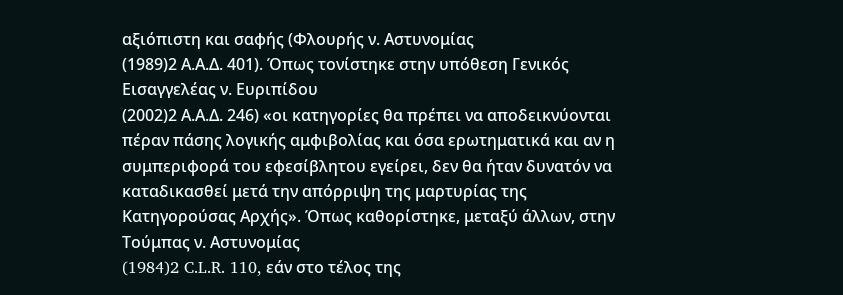αξιόπιστη και σαφής (Φλουρής ν. Αστυνομίας
(1989)2 Α.Α.Δ. 401). Όπως τονίστηκε στην υπόθεση Γενικός Εισαγγελέας ν. Ευριπίδου
(2002)2 Α.Α.Δ. 246) «οι κατηγορίες θα πρέπει να αποδεικνύονται πέραν πάσης λογικής αμφιβολίας και όσα ερωτηματικά και αν η συμπεριφορά του εφεσίβλητου εγείρει, δεν θα ήταν δυνατόν να καταδικασθεί μετά την απόρριψη της μαρτυρίας της Κατηγορούσας Αρχής». Όπως καθορίστηκε, μεταξύ άλλων, στην Τούμπας ν. Αστυνομίας
(1984)2 C.L.R. 110, εάν στο τέλος της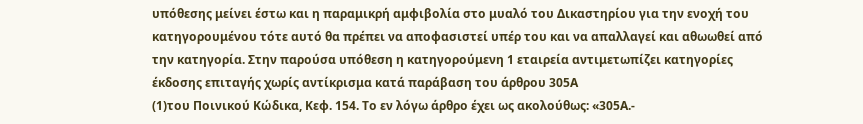υπόθεσης μείνει έστω και η παραμικρή αμφιβολία στο μυαλό του Δικαστηρίου για την ενοχή του κατηγορουμένου τότε αυτό θα πρέπει να αποφασιστεί υπέρ του και να απαλλαγεί και αθωωθεί από την κατηγορία. Στην παρούσα υπόθεση η κατηγορούμενη 1 εταιρεία αντιμετωπίζει κατηγορίες έκδοσης επιταγής χωρίς αντίκρισμα κατά παράβαση του άρθρου 305Α
(1)του Ποινικού Κώδικα, Κεφ. 154. Το εν λόγω άρθρο έχει ως ακολούθως: «305Α.-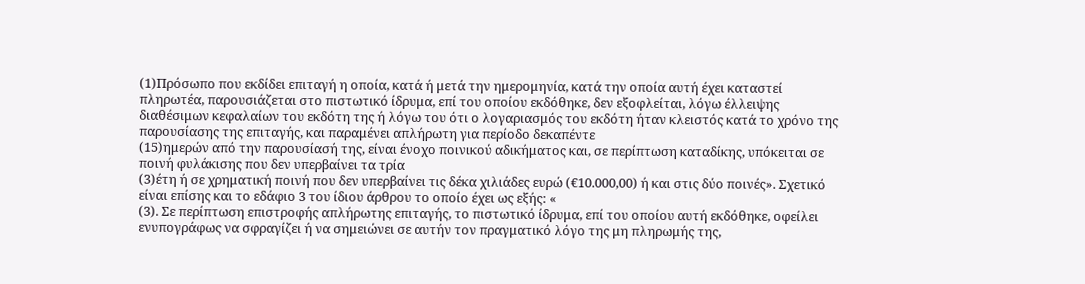(1)Πρόσωπο που εκδίδει επιταγή η οποία, κατά ή μετά την ημερομηνία, κατά την οποία αυτή έχει καταστεί πληρωτέα, παρουσιάζεται στο πιστωτικό ίδρυμα, επί του οποίου εκδόθηκε, δεν εξοφλείται, λόγω έλλειψης διαθέσιμων κεφαλαίων του εκδότη της ή λόγω του ότι ο λογαριασμός του εκδότη ήταν κλειστός κατά το χρόνο της παρουσίασης της επιταγής, και παραμένει απλήρωτη για περίοδο δεκαπέντε
(15)ημερών από την παρουσίασή της, είναι ένοχο ποινικού αδικήματος και, σε περίπτωση καταδίκης, υπόκειται σε ποινή φυλάκισης που δεν υπερβαίνει τα τρία
(3)έτη ή σε χρηματική ποινή που δεν υπερβαίνει τις δέκα χιλιάδες ευρώ (€10.000,00) ή και στις δύο ποινές». Σχετικό είναι επίσης και το εδάφιο 3 του ίδιου άρθρου το οποίο έχει ως εξής: «
(3). Σε περίπτωση επιστροφής απλήρωτης επιταγής, το πιστωτικό ίδρυμα, επί του οποίου αυτή εκδόθηκε, οφείλει ενυπογράφως να σφραγίζει ή να σημειώνει σε αυτήν τον πραγματικό λόγο της μη πληρωμής της,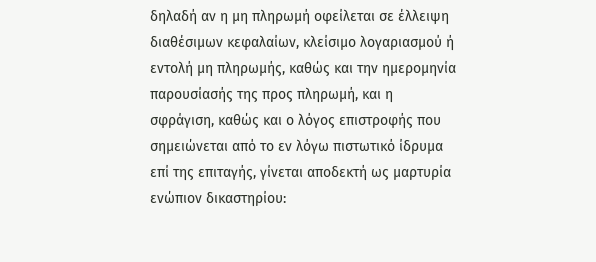δηλαδή αν η μη πληρωμή οφείλεται σε έλλειψη διαθέσιμων κεφαλαίων, κλείσιμο λογαριασμού ή εντολή μη πληρωμής, καθώς και την ημερομηνία παρουσίασής της προς πληρωμή, και η σφράγιση, καθώς και ο λόγος επιστροφής που σημειώνεται από το εν λόγω πιστωτικό ίδρυμα επί της επιταγής, γίνεται αποδεκτή ως μαρτυρία ενώπιον δικαστηρίου: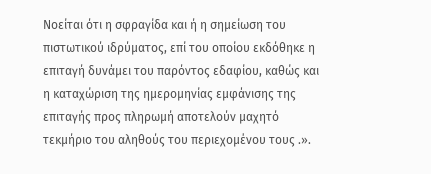Νοείται ότι η σφραγίδα και ή η σημείωση του πιστωτικού ιδρύματος, επί του οποίου εκδόθηκε η επιταγή δυνάμει του παρόντος εδαφίου, καθώς και η καταχώριση της ημερομηνίας εμφάνισης της επιταγής προς πληρωμή αποτελούν μαχητό τεκμήριο του αληθούς του περιεχομένου τους .».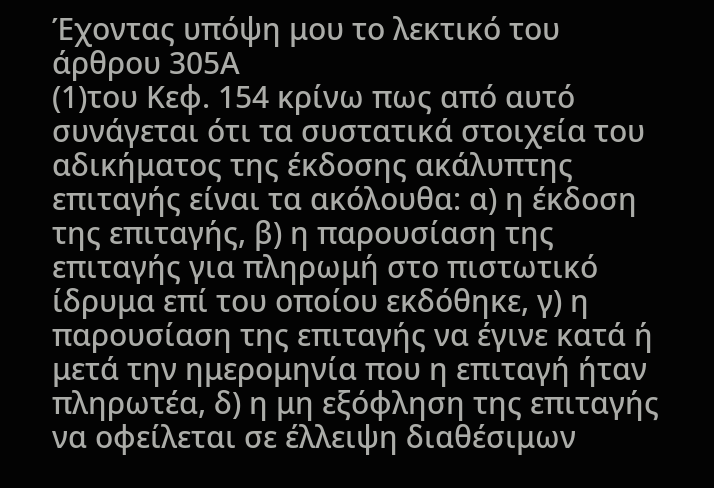Έχοντας υπόψη μου το λεκτικό του άρθρου 305Α
(1)του Κεφ. 154 κρίνω πως από αυτό συνάγεται ότι τα συστατικά στοιχεία του αδικήματος της έκδοσης ακάλυπτης επιταγής είναι τα ακόλουθα: α) η έκδοση της επιταγής, β) η παρουσίαση της επιταγής για πληρωμή στο πιστωτικό ίδρυμα επί του οποίου εκδόθηκε, γ) η παρουσίαση της επιταγής να έγινε κατά ή μετά την ημερομηνία που η επιταγή ήταν πληρωτέα, δ) η μη εξόφληση της επιταγής να οφείλεται σε έλλειψη διαθέσιμων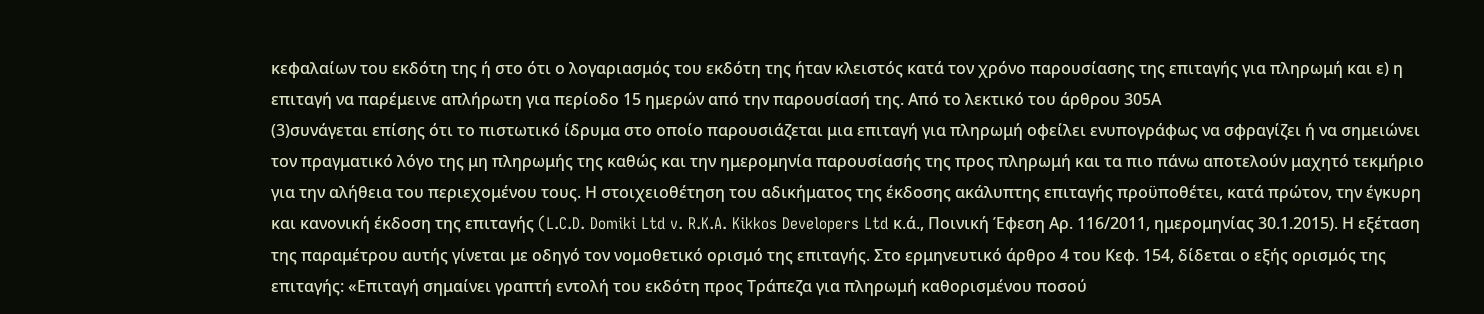κεφαλαίων του εκδότη της ή στο ότι ο λογαριασμός του εκδότη της ήταν κλειστός κατά τον χρόνο παρουσίασης της επιταγής για πληρωμή και ε) η επιταγή να παρέμεινε απλήρωτη για περίοδο 15 ημερών από την παρουσίασή της. Από το λεκτικό του άρθρου 305Α
(3)συνάγεται επίσης ότι το πιστωτικό ίδρυμα στο οποίο παρουσιάζεται μια επιταγή για πληρωμή οφείλει ενυπογράφως να σφραγίζει ή να σημειώνει τον πραγματικό λόγο της μη πληρωμής της καθώς και την ημερομηνία παρουσίασής της προς πληρωμή και τα πιο πάνω αποτελούν μαχητό τεκμήριο για την αλήθεια του περιεχομένου τους. Η στοιχειοθέτηση του αδικήματος της έκδοσης ακάλυπτης επιταγής προϋποθέτει, κατά πρώτον, την έγκυρη και κανονική έκδοση της επιταγής (L.C.D. Domiki Ltd v. R.K.A. Kikkos Developers Ltd κ.ά., Ποινική Έφεση Αρ. 116/2011, ημερομηνίας 30.1.2015). Η εξέταση της παραμέτρου αυτής γίνεται με οδηγό τον νομοθετικό ορισμό της επιταγής. Στο ερμηνευτικό άρθρο 4 του Κεφ. 154, δίδεται ο εξής ορισμός της επιταγής: «Επιταγή σημαίνει γραπτή εντολή του εκδότη προς Τράπεζα για πληρωμή καθορισμένου ποσού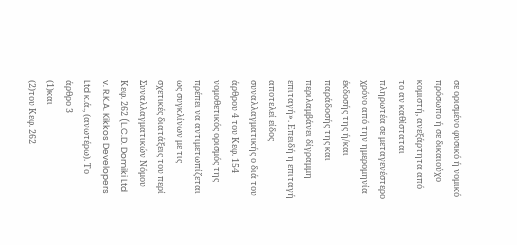σε ορισμένο φυσικό ή νομικό πρόσωπο ή σε δικαιούχο κομιστή, ανεξάρτητα από το αν καθίσταται πληρωτέα σε μεταγενέστερο χρόνο από την ημερομηνία έκδοσής της ή/και παράδοσής της και περιλαμβάνει δίγραμμη επιταγή». Επειδή η επιταγή αποτελεί είδος συναλλαγματικής ο διά του άρθρου 4 του Κεφ. 154 νομοθετικός ορισμός της πρέπει να αντιμετωπίζεται ως συγκλίνων με τις σχετικές διατάξεις του περί Συναλλαγματικών Νόμου Κεφ. 262 (L.C.D. Domiki Ltd v. R.K.A. Kikkos Developers Ltd κ.ά., (ανωτέρω). Το άρθρο 3
(1)και
(2)του Κεφ. 262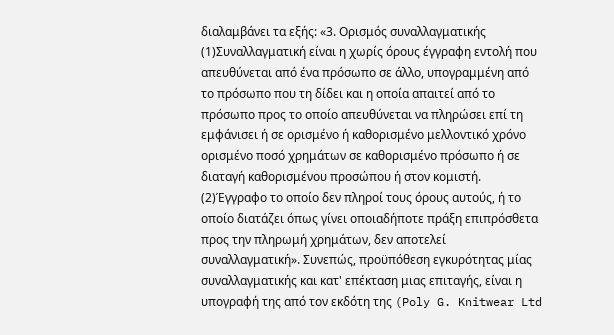διαλαμβάνει τα εξής: «3. Ορισμός συναλλαγματικής
(1)Συναλλαγματική είναι η χωρίς όρους έγγραφη εντολή που απευθύνεται από ένα πρόσωπο σε άλλο, υπογραμμένη από το πρόσωπο που τη δίδει και η οποία απαιτεί από το πρόσωπο προς το οποίο απευθύνεται να πληρώσει επί τη εμφάνισει ή σε ορισμένο ή καθορισμένο μελλοντικό χρόνο ορισμένο ποσό χρημάτων σε καθορισμένο πρόσωπο ή σε διαταγή καθορισμένου προσώπου ή στον κομιστή.
(2)Έγγραφο το οποίο δεν πληροί τους όρους αυτούς, ή το οποίο διατάζει όπως γίνει οποιαδήποτε πράξη επιπρόσθετα προς την πληρωμή χρημάτων, δεν αποτελεί συναλλαγματική». Συνεπώς, προϋπόθεση εγκυρότητας μίας συναλλαγματικής και κατ' επέκταση μιας επιταγής, είναι η υπογραφή της από τον εκδότη της (Poly G. Knitwear Ltd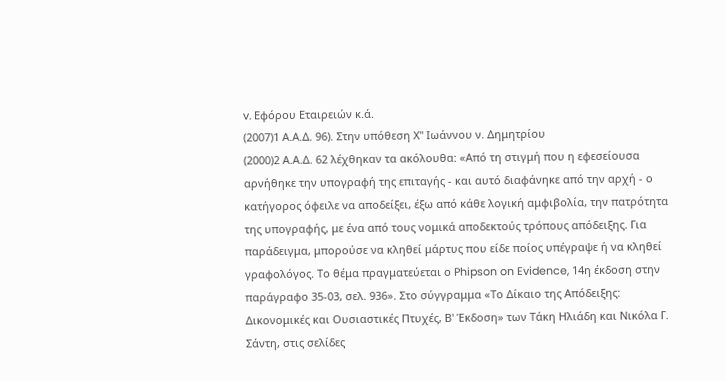v. Εφόρου Εταιρειών κ.ά.
(2007)1 Α.Α.Δ. 96). Στην υπόθεση Χ'' Ιωάννου ν. Δημητρίου
(2000)2 Α.Α.Δ. 62 λέχθηκαν τα ακόλουθα: «Από τη στιγμή που η εφεσείουσα αρνήθηκε την υπογραφή της επιταγής - και αυτό διαφάνηκε από την αρχή - ο κατήγορος όφειλε να αποδείξει, έξω από κάθε λογική αμφιβολία, την πατρότητα της υπογραφής, με ένα από τους νομικά αποδεκτούς τρόπους απόδειξης. Για παράδειγμα, μπορούσε να κληθεί μάρτυς που είδε ποίος υπέγραψε ή να κληθεί γραφολόγος. Το θέμα πραγματεύεται ο Phipson on Evidence, 14η έκδοση στην παράγραφο 35-03, σελ. 936». Στο σύγγραμμα «Το Δίκαιο της Απόδειξης: Δικονομικές και Ουσιαστικές Πτυχές, Β' Έκδοση» των Τάκη Ηλιάδη και Νικόλα Γ. Σάντη, στις σελίδες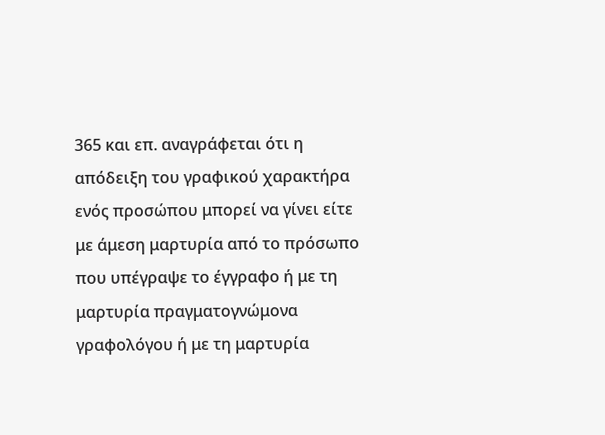365 και επ. αναγράφεται ότι η απόδειξη του γραφικού χαρακτήρα ενός προσώπου μπορεί να γίνει είτε με άμεση μαρτυρία από το πρόσωπο που υπέγραψε το έγγραφο ή με τη μαρτυρία πραγματογνώμονα γραφολόγου ή με τη μαρτυρία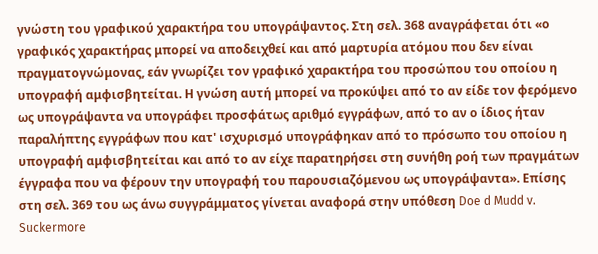γνώστη του γραφικού χαρακτήρα του υπογράψαντος. Στη σελ. 368 αναγράφεται ότι «ο γραφικός χαρακτήρας μπορεί να αποδειχθεί και από μαρτυρία ατόμου που δεν είναι πραγματογνώμονας, εάν γνωρίζει τον γραφικό χαρακτήρα του προσώπου του οποίου η υπογραφή αμφισβητείται. Η γνώση αυτή μπορεί να προκύψει από το αν είδε τον φερόμενο ως υπογράψαντα να υπογράφει προσφάτως αριθμό εγγράφων, από το αν ο ίδιος ήταν παραλήπτης εγγράφων που κατ' ισχυρισμό υπογράφηκαν από το πρόσωπο του οποίου η υπογραφή αμφισβητείται και από το αν είχε παρατηρήσει στη συνήθη ροή των πραγμάτων έγγραφα που να φέρουν την υπογραφή του παρουσιαζόμενου ως υπογράψαντα». Επίσης στη σελ. 369 του ως άνω συγγράμματος γίνεται αναφορά στην υπόθεση Doe d Mudd v. Suckermore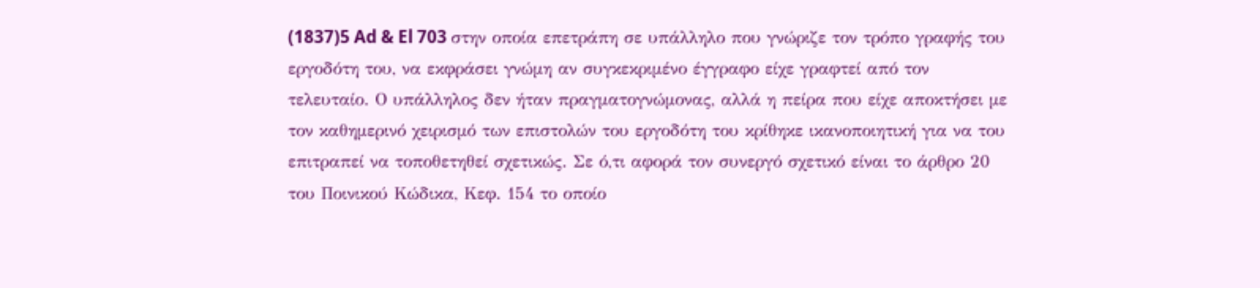(1837)5 Ad & El 703 στην οποία επετράπη σε υπάλληλο που γνώριζε τον τρόπο γραφής του εργοδότη του, να εκφράσει γνώμη αν συγκεκριμένο έγγραφο είχε γραφτεί από τον τελευταίο. Ο υπάλληλος δεν ήταν πραγματογνώμονας, αλλά η πείρα που είχε αποκτήσει με τον καθημερινό χειρισμό των επιστολών του εργοδότη του κρίθηκε ικανοποιητική για να του επιτραπεί να τοποθετηθεί σχετικώς. Σε ό,τι αφορά τον συνεργό σχετικό είναι το άρθρο 20 του Ποινικού Κώδικα, Κεφ. 154 το οποίο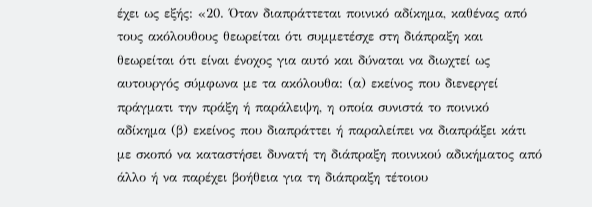έχει ως εξής: «20. Όταν διαπράττεται ποινικό αδίκημα, καθένας από τους ακόλουθους θεωρείται ότι συμμετέσχε στη διάπραξη και θεωρείται ότι είναι ένοχος για αυτό και δύναται να διωχτεί ως αυτουργός σύμφωνα με τα ακόλουθα: (α) εκείνος που διενεργεί πράγματι την πράξη ή παράλειψη, η οποία συνιστά το ποινικό αδίκημα (β) εκείνος που διαπράττει ή παραλείπει να διαπράξει κάτι με σκοπό να καταστήσει δυνατή τη διάπραξη ποινικού αδικήματος από άλλο ή να παρέχει βοήθεια για τη διάπραξη τέτοιου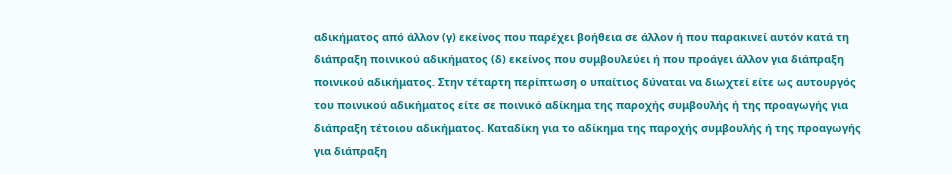αδικήματος από άλλον (γ) εκείνος που παρέχει βοήθεια σε άλλον ή που παρακινεί αυτόν κατά τη διάπραξη ποινικού αδικήματος (δ) εκείνος που συμβουλεύει ή που προάγει άλλον για διάπραξη ποινικού αδικήματος. Στην τέταρτη περίπτωση ο υπαίτιος δύναται να διωχτεί είτε ως αυτουργός του ποινικού αδικήματος είτε σε ποινικό αδίκημα της παροχής συμβουλής ή της προαγωγής για διάπραξη τέτοιου αδικήματος. Καταδίκη για το αδίκημα της παροχής συμβουλής ή της προαγωγής για διάπραξη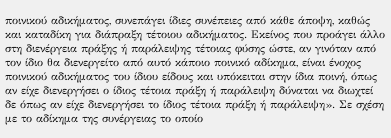ποινικού αδικήματος, συνεπάγει ίδιες συνέπειες από κάθε άποψη, καθώς και καταδίκη για διάπραξη τέτοιου αδικήματος. Εκείνος που προάγει άλλο στη διενέργεια πράξης ή παράλειψης τέτοιας φύσης ώστε, αν γινόταν από τον ίδιο θα διενεργείτο από αυτό κάποιο ποινικό αδίκημα, είναι ένοχος ποινικού αδικήματος του ίδιου είδους και υπόκειται στην ίδια ποινή, όπως αν είχε διενεργήσει ο ίδιος τέτοια πράξη ή παράλειψη δύναται να διωχτεί δε όπως αν είχε διενεργήσει το ίδιος τέτοια πράξη ή παράλειψη». Σε σχέση με το αδίκημα της συνέργειας το οποίο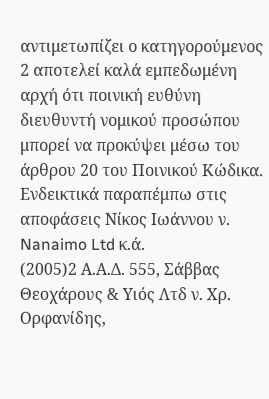αντιμετωπίζει ο κατηγορούμενος 2 αποτελεί καλά εμπεδωμένη αρχή ότι ποινική ευθύνη διευθυντή νομικού προσώπου μπορεί να προκύψει μέσω του άρθρου 20 του Ποινικού Κώδικα. Ενδεικτικά παραπέμπω στις αποφάσεις Νίκος Ιωάννου ν. Nanaimo Ltd κ.ά.
(2005)2 Α.Α.Δ. 555, Σάββας Θεοχάρους & Υιός Λτδ ν. Χρ. Ορφανίδης,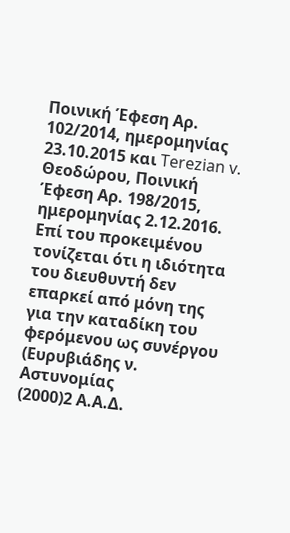Ποινική Έφεση Αρ. 102/2014, ημερομηνίας 23.10.2015 και Terezian v. Θεοδώρου, Ποινική Έφεση Αρ. 198/2015, ημερομηνίας 2.12.2016. Επί του προκειμένου τονίζεται ότι η ιδιότητα του διευθυντή δεν επαρκεί από μόνη της για την καταδίκη του φερόμενου ως συνέργου (Ευρυβιάδης ν. Αστυνομίας
(2000)2 Α.Α.Δ.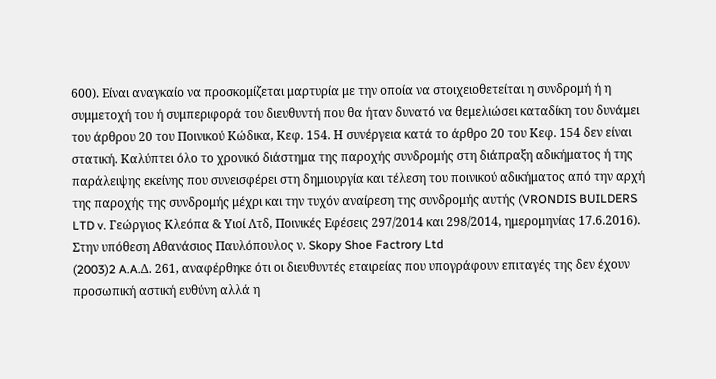600). Είναι αναγκαίο να προσκομίζεται μαρτυρία με την οποία να στοιχειοθετείται η συνδρομή ή η συμμετοχή του ή συμπεριφορά του διευθυντή που θα ήταν δυνατό να θεμελιώσει καταδίκη του δυνάμει του άρθρου 20 του Ποινικού Κώδικα, Κεφ. 154. Η συνέργεια κατά το άρθρο 20 του Κεφ. 154 δεν είναι στατική. Καλύπτει όλο το χρονικό διάστημα της παροχής συνδρομής στη διάπραξη αδικήματος ή της παράλειψης εκείνης που συνεισφέρει στη δημιουργία και τέλεση του ποινικού αδικήματος από την αρχή της παροχής της συνδρομής μέχρι και την τυχόν αναίρεση της συνδρομής αυτής (VRONDIS BUILDERS LTD v. Γεώργιος Κλεόπα & Υιοί Λτδ, Ποινικές Εφέσεις 297/2014 και 298/2014, ημερομηνίας 17.6.2016). Στην υπόθεση Αθανάσιος Παυλόπουλος ν. Skopy Shoe Factrory Ltd
(2003)2 A.A.Δ. 261, αναφέρθηκε ότι οι διευθυντές εταιρείας που υπογράφουν επιταγές της δεν έχουν προσωπική αστική ευθύνη αλλά η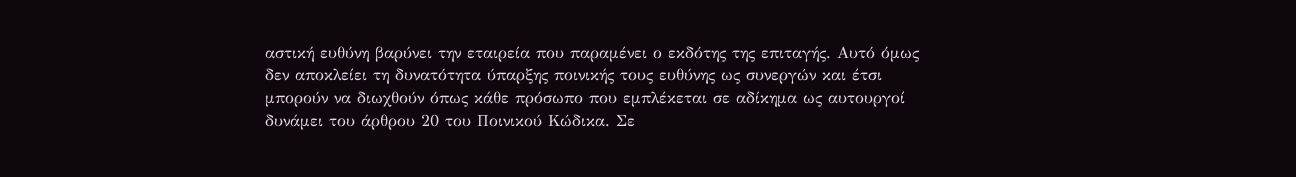αστική ευθύνη βαρύνει την εταιρεία που παραμένει ο εκδότης της επιταγής. Αυτό όμως δεν αποκλείει τη δυνατότητα ύπαρξης ποινικής τους ευθύνης ως συνεργών και έτσι μπορούν να διωχθούν όπως κάθε πρόσωπο που εμπλέκεται σε αδίκημα ως αυτουργοί δυνάμει του άρθρου 20 του Ποινικού Κώδικα. Σε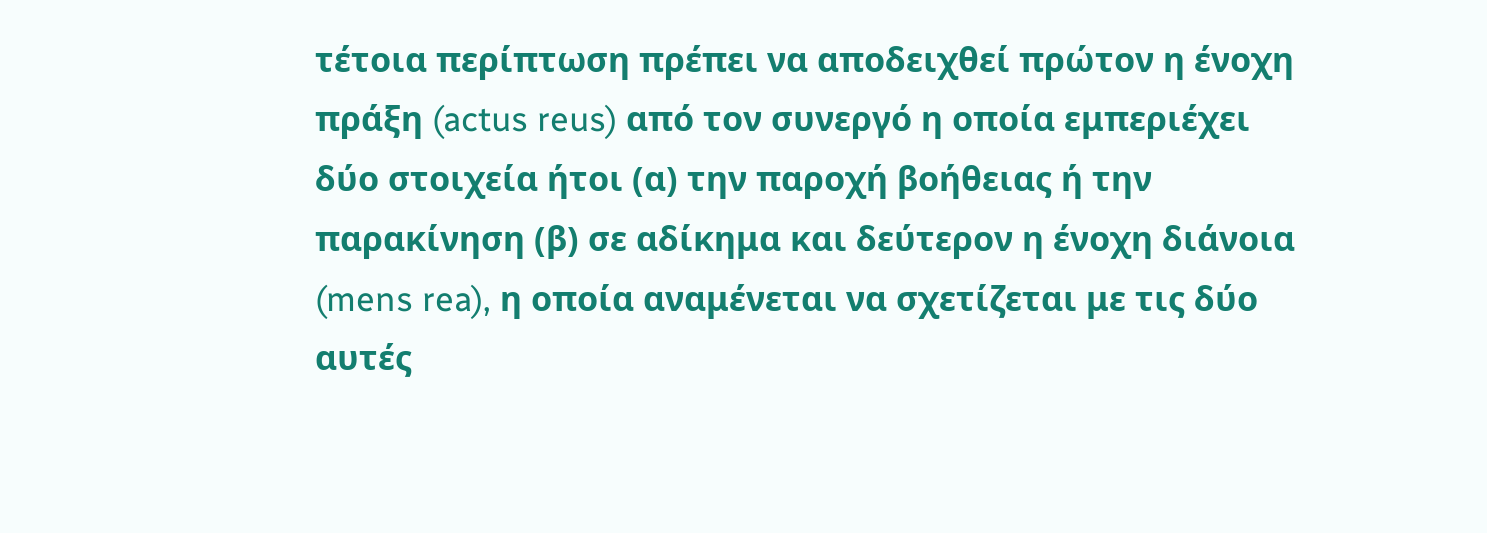τέτοια περίπτωση πρέπει να αποδειχθεί πρώτον η ένοχη πράξη (actus reus) από τον συνεργό η οποία εμπεριέχει δύο στοιχεία ήτοι (α) την παροχή βοήθειας ή την παρακίνηση (β) σε αδίκημα και δεύτερον η ένοχη διάνοια (mens rea), η οποία αναμένεται να σχετίζεται με τις δύο αυτές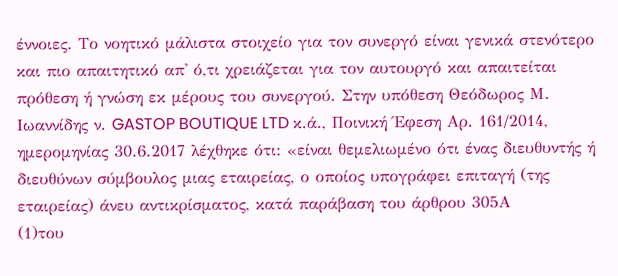έννοιες. Το νοητικό μάλιστα στοιχείο για τον συνεργό είναι γενικά στενότερο και πιο απαιτητικό απ' ό,τι χρειάζεται για τον αυτουργό και απαιτείται πρόθεση ή γνώση εκ μέρους του συνεργού. Στην υπόθεση Θεόδωρος Μ. Ιωαννίδης ν. GASTOP BOUTIQUE LTD κ.ά., Ποινική Έφεση Αρ. 161/2014, ημερομηνίας 30.6.2017 λέχθηκε ότι: «είναι θεμελιωμένο ότι ένας διευθυντής ή διευθύνων σύμβουλος μιας εταιρείας, ο οποίος υπογράφει επιταγή (της εταιρείας) άνευ αντικρίσματος, κατά παράβαση του άρθρου 305Α
(1)του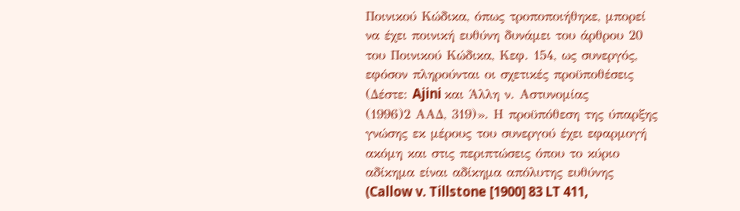Ποινικού Κώδικα, όπως τροποποιήθηκε, μπορεί να έχει ποινική ευθύνη δυνάμει του άρθρου 20 του Ποινικού Κώδικα, Κεφ. 154, ως συνεργός, εφόσον πληρούνται οι σχετικές προϋποθέσεις (Δέστε: Ajini και Άλλη ν. Αστυνομίας
(1996)2 ΑΑΔ, 319)». Η προϋπόθεση της ύπαρξης γνώσης εκ μέρους του συνεργού έχει εφαρμογή ακόμη και στις περιπτώσεις όπου το κύριο αδίκημα είναι αδίκημα απόλυτης ευθύνης (Callow v. Tillstone [1900] 83 LT 411,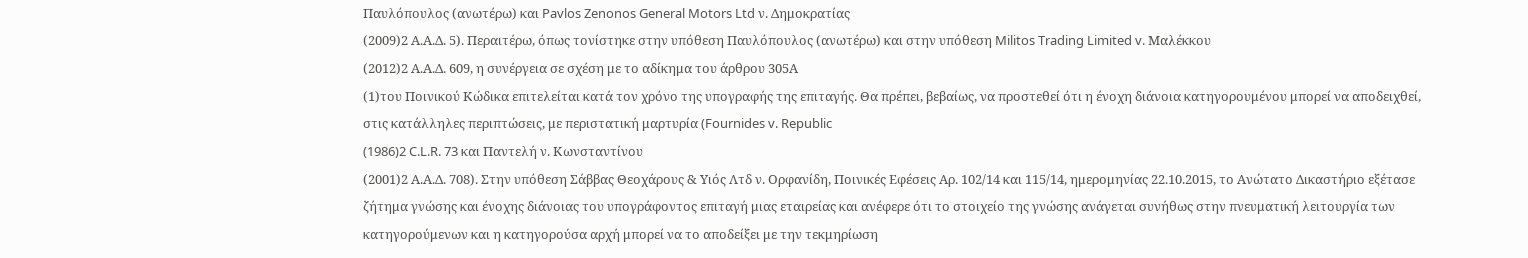Παυλόπουλος (ανωτέρω) και Pavlos Zenonos General Motors Ltd ν. Δημοκρατίας
(2009)2 Α.Α.Δ. 5). Περαιτέρω, όπως τονίστηκε στην υπόθεση Παυλόπουλος (ανωτέρω) και στην υπόθεση Militos Trading Limited v. Μαλέκκου
(2012)2 Α.Α.Δ. 609, η συνέργεια σε σχέση με το αδίκημα του άρθρου 305Α
(1)του Ποινικού Κώδικα επιτελείται κατά τον χρόνο της υπογραφής της επιταγής. Θα πρέπει, βεβαίως, να προστεθεί ότι η ένοχη διάνοια κατηγορουμένου μπορεί να αποδειχθεί, στις κατάλληλες περιπτώσεις, με περιστατική μαρτυρία (Fournides v. Republic
(1986)2 C.L.R. 73 και Παντελή ν. Κωνσταντίνου
(2001)2 Α.Α.Δ. 708). Στην υπόθεση Σάββας Θεοχάρους & Υιός Λτδ ν. Ορφανίδη, Ποινικές Εφέσεις Αρ. 102/14 και 115/14, ημερομηνίας 22.10.2015, το Ανώτατο Δικαστήριο εξέτασε ζήτημα γνώσης και ένοχης διάνοιας του υπογράφοντος επιταγή μιας εταιρείας και ανέφερε ότι το στοιχείο της γνώσης ανάγεται συνήθως στην πνευματική λειτουργία των κατηγορούμενων και η κατηγορούσα αρχή μπορεί να το αποδείξει με την τεκμηρίωση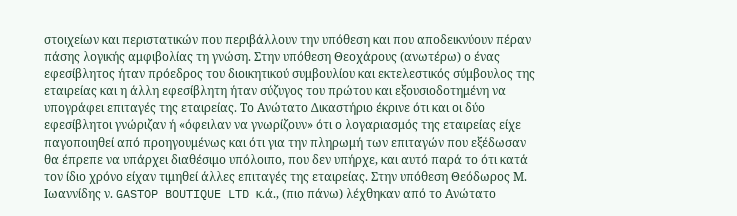στοιχείων και περιστατικών που περιβάλλουν την υπόθεση και που αποδεικνύουν πέραν πάσης λογικής αμφιβολίας τη γνώση. Στην υπόθεση Θεοχάρους (ανωτέρω) ο ένας εφεσίβλητος ήταν πρόεδρος του διοικητικού συμβουλίου και εκτελεστικός σύμβουλος της εταιρείας και η άλλη εφεσίβλητη ήταν σύζυγος του πρώτου και εξουσιοδοτημένη να υπογράφει επιταγές της εταιρείας. Το Ανώτατο Δικαστήριο έκρινε ότι και οι δύο εφεσίβλητοι γνώριζαν ή «όφειλαν να γνωρίζουν» ότι ο λογαριασμός της εταιρείας είχε παγοποιηθεί από προηγουμένως και ότι για την πληρωμή των επιταγών που εξέδωσαν θα έπρεπε να υπάρχει διαθέσιμο υπόλοιπο, που δεν υπήρχε, και αυτό παρά το ότι κατά τον ίδιο χρόνο είχαν τιμηθεί άλλες επιταγές της εταιρείας. Στην υπόθεση Θεόδωρος Μ. Ιωαννίδης ν. GASTOP BOUTIQUE LTD κ.ά., (πιο πάνω) λέχθηκαν από το Ανώτατο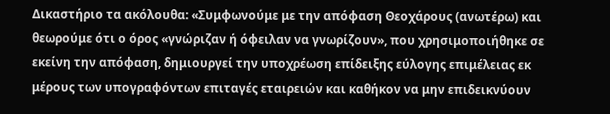Δικαστήριο τα ακόλουθα: «Συμφωνούμε με την απόφαση Θεοχάρους (ανωτέρω) και θεωρούμε ότι ο όρος «γνώριζαν ή όφειλαν να γνωρίζουν», που χρησιμοποιήθηκε σε εκείνη την απόφαση, δημιουργεί την υποχρέωση επίδειξης εύλογης επιμέλειας εκ μέρους των υπογραφόντων επιταγές εταιρειών και καθήκον να μην επιδεικνύουν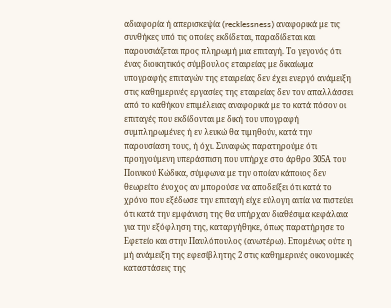αδιαφορία ή απερισκεψία (recklessness) αναφορικά με τις συνθήκες υπό τις οποίες εκδίδεται, παραδίδεται και παρουσιάζεται προς πληρωμή μια επιταγή. Το γεγονός ότι ένας διοικητικός σύμβουλος εταιρείας με δικαίωμα υπογραφής επιταγών της εταιρείας δεν έχει ενεργό ανάμειξη στις καθημερινές εργασίες της εταιρείας δεν τον απαλλάσσει από το καθήκον επιμέλειας αναφορικά με το κατά πόσον οι επιταγές που εκδίδονται με δική του υπογραφή συμπληρωμένες ή εν λευκώ θα τιμηθούν, κατά την παρουσίαση τους, ή όχι. Συναφώς παρατηρούμε ότι προηγούμενη υπεράσπιση που υπήρχε στο άρθρο 305Α του Ποινικού Κώδικα, σύμφωνα με την οποίαν κάποιος δεν θεωρείτο ένοχος αν μπορούσε να αποδείξει ότι κατά το χρόνο που εξέδωσε την επιταγή είχε εύλογη αιτία να πιστεύει ότι κατά την εμφάνιση της θα υπήρχαν διαθέσιμα κεφάλαια για την εξόφληση της, καταργήθηκε, όπως παρατήρησε το Εφετείο και στην Παυλόπουλος (ανωτέρω). Επομένως ούτε η μή ανάμειξη της εφεσίβλητης 2 στις καθημερινές οικονομικές καταστάσεις της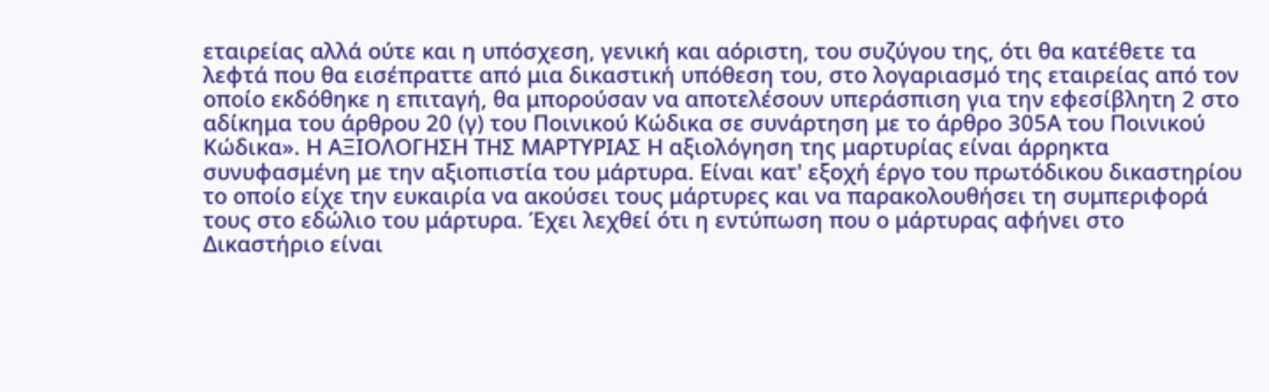εταιρείας αλλά ούτε και η υπόσχεση, γενική και αόριστη, του συζύγου της, ότι θα κατέθετε τα λεφτά που θα εισέπραττε από μια δικαστική υπόθεση του, στο λογαριασμό της εταιρείας από τον οποίο εκδόθηκε η επιταγή, θα μπορούσαν να αποτελέσουν υπεράσπιση για την εφεσίβλητη 2 στο αδίκημα του άρθρου 20 (γ) του Ποινικού Κώδικα σε συνάρτηση με το άρθρο 305Α του Ποινικού Κώδικα». Η ΑΞΙΟΛΟΓΗΣΗ ΤΗΣ ΜΑΡΤΥΡΙΑΣ Η αξιολόγηση της μαρτυρίας είναι άρρηκτα συνυφασμένη με την αξιοπιστία του μάρτυρα. Είναι κατ' εξοχή έργο του πρωτόδικου δικαστηρίου το οποίο είχε την ευκαιρία να ακούσει τους μάρτυρες και να παρακολουθήσει τη συμπεριφορά τους στο εδώλιο του μάρτυρα. Έχει λεχθεί ότι η εντύπωση που ο μάρτυρας αφήνει στο Δικαστήριο είναι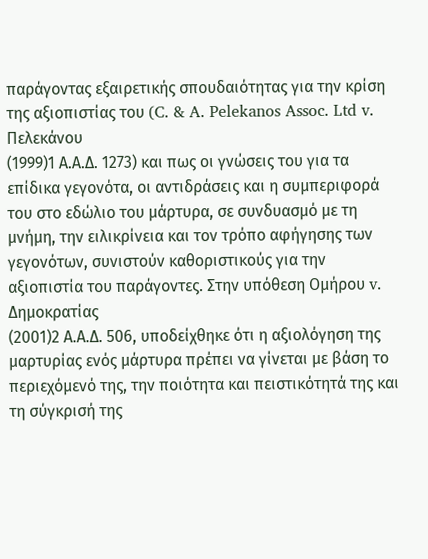παράγοντας εξαιρετικής σπουδαιότητας για την κρίση της αξιοπιστίας του (C. & A. Pelekanos Assoc. Ltd v. Πελεκάνου
(1999)1 Α.Α.Δ. 1273) και πως οι γνώσεις του για τα επίδικα γεγονότα, οι αντιδράσεις και η συμπεριφορά του στο εδώλιο του μάρτυρα, σε συνδυασμό με τη μνήμη, την ειλικρίνεια και τον τρόπο αφήγησης των γεγονότων, συνιστούν καθοριστικούς για την αξιοπιστία του παράγοντες. Στην υπόθεση Ομήρου v. Δημοκρατίας
(2001)2 Α.Α.Δ. 506, υποδείχθηκε ότι η αξιολόγηση της μαρτυρίας ενός μάρτυρα πρέπει να γίνεται με βάση το περιεχόμενό της, την ποιότητα και πειστικότητά της και τη σύγκρισή της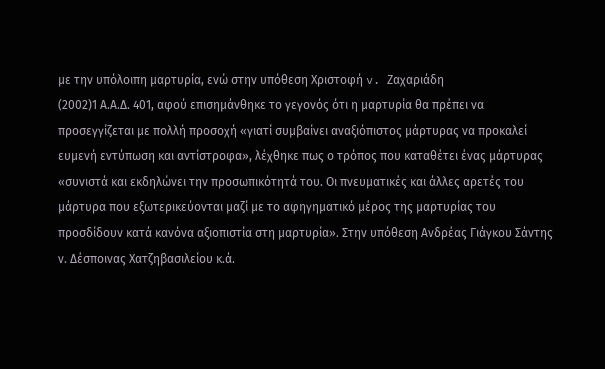με την υπόλοιπη μαρτυρία, ενώ στην υπόθεση Χριστοφή v. Ζαχαριάδη
(2002)1 Α.Α.Δ. 401, αφού επισημάνθηκε το γεγονός ότι η μαρτυρία θα πρέπει να προσεγγίζεται με πολλή προσοχή «γιατί συμβαίνει αναξιόπιστος μάρτυρας να προκαλεί ευμενή εντύπωση και αντίστροφα», λέχθηκε πως ο τρόπος που καταθέτει ένας μάρτυρας «συνιστά και εκδηλώνει την προσωπικότητά του. Οι πνευματικές και άλλες αρετές του μάρτυρα που εξωτερικεύονται μαζί με το αφηγηματικό μέρος της μαρτυρίας του προσδίδουν κατά κανόνα αξιοπιστία στη μαρτυρία». Στην υπόθεση Ανδρέας Γιάγκου Σάντης ν. Δέσποινας Χατζηβασιλείου κ.ά.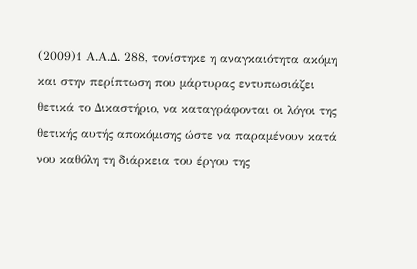(2009)1 Α.Α.Δ. 288, τονίστηκε η αναγκαιότητα ακόμη και στην περίπτωση που μάρτυρας εντυπωσιάζει θετικά το Δικαστήριο, να καταγράφονται οι λόγοι της θετικής αυτής αποκόμισης ώστε να παραμένουν κατά νου καθόλη τη διάρκεια του έργου της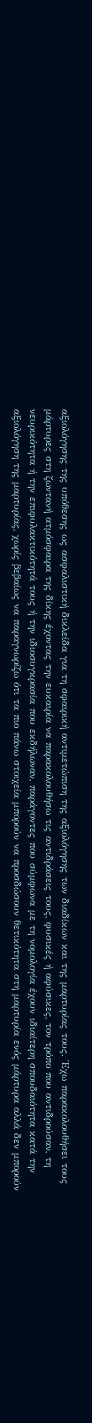αξιολόγησης της υπόθεσης ως ασφαλιστική δικλείδα για τη σφαιρική αντιμετώπιση της αξιολόγησης των διαδίκων και της μαρτυρίας τους. Έχω παρακολουθήσει τους μάρτυρες στη ζωντανή ατμόσφαιρα της δίκης έχοντας την ευκαιρία να παρακολουθήσω τις αντιδράσεις τους, φυσικές ή αφύσικες, τον τρόπο που αντιδρούσαν, τη νευρικότητα ή την επιφυλακτικότητά τους ή την ιδιοσυγκρασία που εκδήλωναν, παράγοντες που σύμφωνα με τη νομολογία έχουν ιδιαίτερη σπουδαιότητα κατά την αξιολόγηση της μαρτυρίας, χωρίς βεβαίως να παραγνωρίζω ότι τα πιο πάνω στοιχεία μπορούν να προσδώσουν θετικότητα στη μαρτυρία ενός μάρτυρα αλλά δεν μπορούν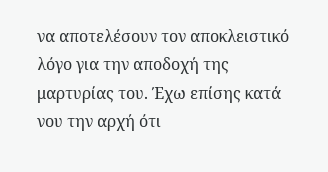να αποτελέσουν τον αποκλειστικό λόγο για την αποδοχή της μαρτυρίας του. Έχω επίσης κατά νου την αρχή ότι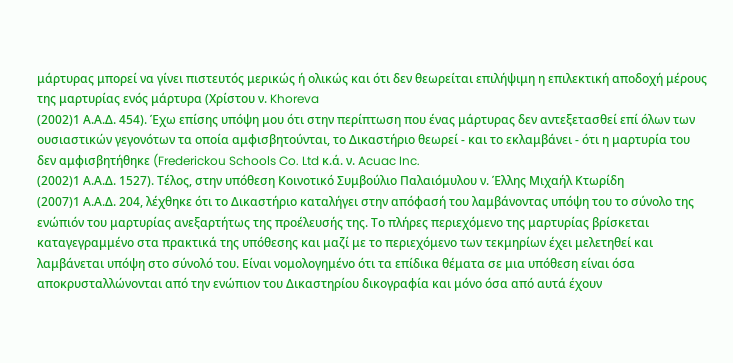μάρτυρας μπορεί να γίνει πιστευτός μερικώς ή ολικώς και ότι δεν θεωρείται επιλήψιμη η επιλεκτική αποδοχή μέρους της μαρτυρίας ενός μάρτυρα (Χρίστου ν. Khoreva
(2002)1 Α.Α.Δ. 454). Έχω επίσης υπόψη μου ότι στην περίπτωση που ένας μάρτυρας δεν αντεξετασθεί επί όλων των ουσιαστικών γεγονότων τα οποία αμφισβητούνται, το Δικαστήριο θεωρεί - και το εκλαμβάνει - ότι η μαρτυρία του δεν αμφισβητήθηκε (Frederickou Schools Co. Ltd κ.ά. ν. Acuac Inc.
(2002)1 Α.Α.Δ. 1527). Τέλος, στην υπόθεση Κοινοτικό Συμβούλιο Παλαιόμυλου ν. Έλλης Μιχαήλ Κτωρίδη
(2007)1 Α.Α.Δ. 204, λέχθηκε ότι το Δικαστήριο καταλήγει στην απόφασή του λαμβάνοντας υπόψη του το σύνολο της ενώπιόν του μαρτυρίας ανεξαρτήτως της προέλευσής της. Το πλήρες περιεχόμενο της μαρτυρίας βρίσκεται καταγεγραμμένο στα πρακτικά της υπόθεσης και μαζί με το περιεχόμενο των τεκμηρίων έχει μελετηθεί και λαμβάνεται υπόψη στο σύνολό του. Είναι νομολογημένο ότι τα επίδικα θέματα σε μια υπόθεση είναι όσα αποκρυσταλλώνονται από την ενώπιον του Δικαστηρίου δικογραφία και μόνο όσα από αυτά έχουν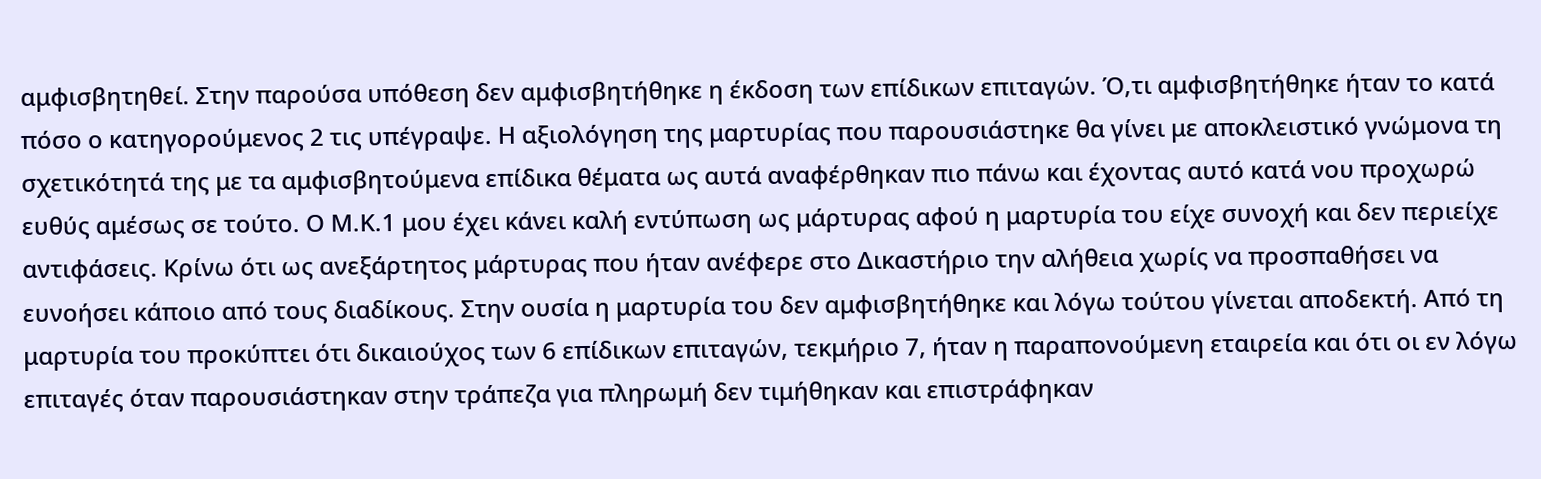αμφισβητηθεί. Στην παρούσα υπόθεση δεν αμφισβητήθηκε η έκδοση των επίδικων επιταγών. Ό,τι αμφισβητήθηκε ήταν το κατά πόσο ο κατηγορούμενος 2 τις υπέγραψε. Η αξιολόγηση της μαρτυρίας που παρουσιάστηκε θα γίνει με αποκλειστικό γνώμονα τη σχετικότητά της με τα αμφισβητούμενα επίδικα θέματα ως αυτά αναφέρθηκαν πιο πάνω και έχοντας αυτό κατά νου προχωρώ ευθύς αμέσως σε τούτο. Ο Μ.Κ.1 μου έχει κάνει καλή εντύπωση ως μάρτυρας αφού η μαρτυρία του είχε συνοχή και δεν περιείχε αντιφάσεις. Κρίνω ότι ως ανεξάρτητος μάρτυρας που ήταν ανέφερε στο Δικαστήριο την αλήθεια χωρίς να προσπαθήσει να ευνοήσει κάποιο από τους διαδίκους. Στην ουσία η μαρτυρία του δεν αμφισβητήθηκε και λόγω τούτου γίνεται αποδεκτή. Από τη μαρτυρία του προκύπτει ότι δικαιούχος των 6 επίδικων επιταγών, τεκμήριο 7, ήταν η παραπονούμενη εταιρεία και ότι οι εν λόγω επιταγές όταν παρουσιάστηκαν στην τράπεζα για πληρωμή δεν τιμήθηκαν και επιστράφηκαν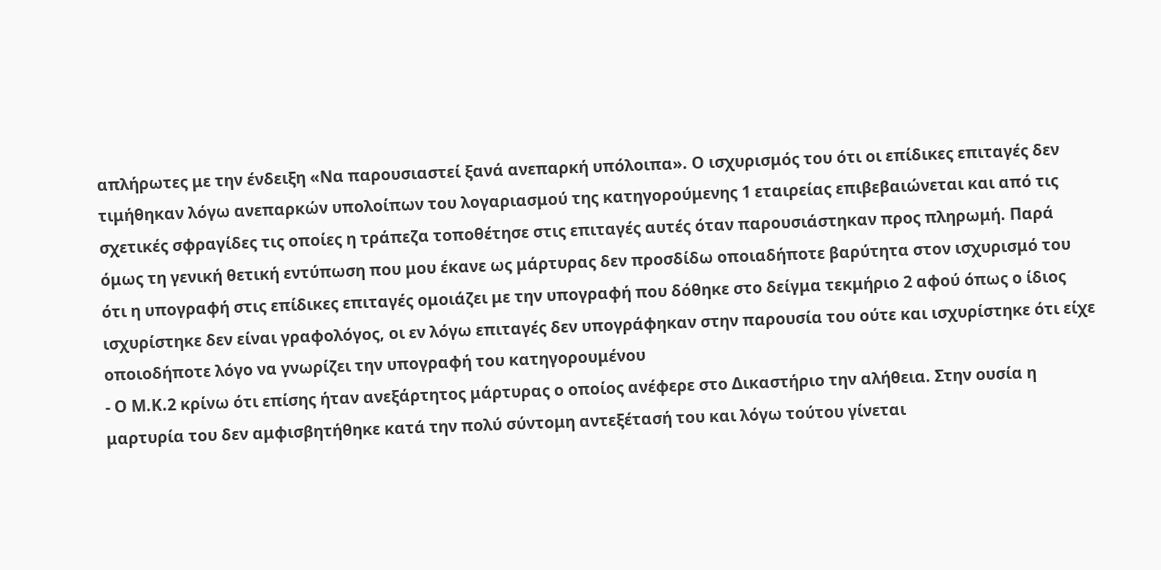απλήρωτες με την ένδειξη «Να παρουσιαστεί ξανά ανεπαρκή υπόλοιπα». Ο ισχυρισμός του ότι οι επίδικες επιταγές δεν τιμήθηκαν λόγω ανεπαρκών υπολοίπων του λογαριασμού της κατηγορούμενης 1 εταιρείας επιβεβαιώνεται και από τις σχετικές σφραγίδες τις οποίες η τράπεζα τοποθέτησε στις επιταγές αυτές όταν παρουσιάστηκαν προς πληρωμή. Παρά όμως τη γενική θετική εντύπωση που μου έκανε ως μάρτυρας δεν προσδίδω οποιαδήποτε βαρύτητα στον ισχυρισμό του ότι η υπογραφή στις επίδικες επιταγές ομοιάζει με την υπογραφή που δόθηκε στο δείγμα τεκμήριο 2 αφού όπως ο ίδιος ισχυρίστηκε δεν είναι γραφολόγος, οι εν λόγω επιταγές δεν υπογράφηκαν στην παρουσία του ούτε και ισχυρίστηκε ότι είχε οποιοδήποτε λόγο να γνωρίζει την υπογραφή του κατηγορουμένου
- Ο Μ.Κ.2 κρίνω ότι επίσης ήταν ανεξάρτητος μάρτυρας ο οποίος ανέφερε στο Δικαστήριο την αλήθεια. Στην ουσία η μαρτυρία του δεν αμφισβητήθηκε κατά την πολύ σύντομη αντεξέτασή του και λόγω τούτου γίνεται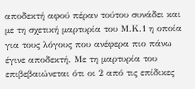αποδεκτή αφού πέραν τούτου συνάδει και με τη σχετική μαρτυρία του Μ.Κ.1 η οποία για τους λόγους που ανέφερα πιο πάνω έγινε αποδεκτή. Με τη μαρτυρία του επιβεβαιώνεται ότι οι 2 από τις επίδικες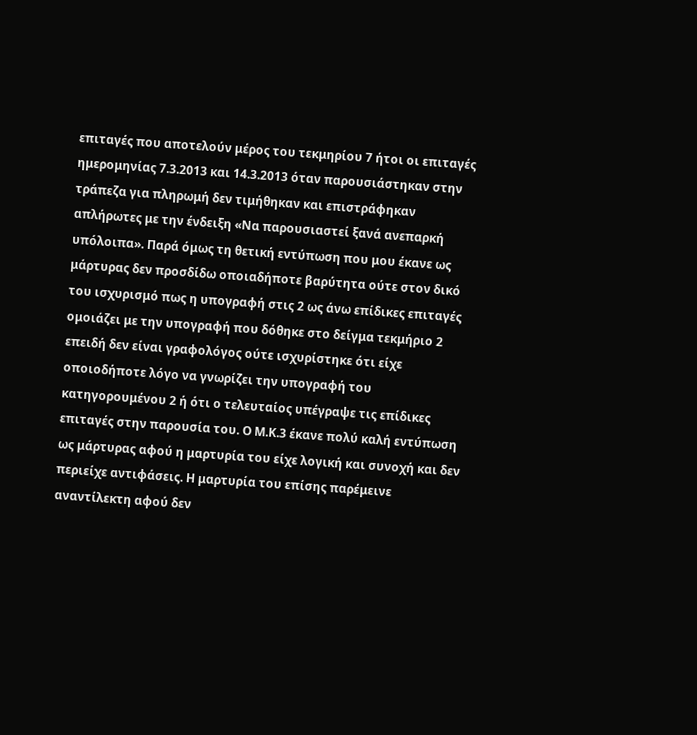επιταγές που αποτελούν μέρος του τεκμηρίου 7 ήτοι οι επιταγές ημερομηνίας 7.3.2013 και 14.3.2013 όταν παρουσιάστηκαν στην τράπεζα για πληρωμή δεν τιμήθηκαν και επιστράφηκαν απλήρωτες με την ένδειξη «Να παρουσιαστεί ξανά ανεπαρκή υπόλοιπα». Παρά όμως τη θετική εντύπωση που μου έκανε ως μάρτυρας δεν προσδίδω οποιαδήποτε βαρύτητα ούτε στον δικό του ισχυρισμό πως η υπογραφή στις 2 ως άνω επίδικες επιταγές ομοιάζει με την υπογραφή που δόθηκε στο δείγμα τεκμήριο 2 επειδή δεν είναι γραφολόγος ούτε ισχυρίστηκε ότι είχε οποιοδήποτε λόγο να γνωρίζει την υπογραφή του κατηγορουμένου 2 ή ότι ο τελευταίος υπέγραψε τις επίδικες επιταγές στην παρουσία του. Ο Μ.Κ.3 έκανε πολύ καλή εντύπωση ως μάρτυρας αφού η μαρτυρία του είχε λογική και συνοχή και δεν περιείχε αντιφάσεις. Η μαρτυρία του επίσης παρέμεινε αναντίλεκτη αφού δεν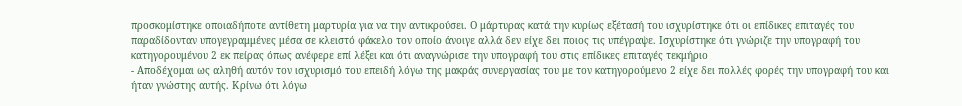προσκομίστηκε οποιαδήποτε αντίθετη μαρτυρία για να την αντικρούσει. Ο μάρτυρας κατά την κυρίως εξέτασή του ισχυρίστηκε ότι οι επίδικες επιταγές του παραδίδονταν υπογεγραμμένες μέσα σε κλειστό φάκελο τον οποίο άνοιγε αλλά δεν είχε δει ποιος τις υπέγραψε. Ισχυρίστηκε ότι γνώριζε την υπογραφή του κατηγορουμένου 2 εκ πείρας όπως ανέφερε επί λέξει και ότι αναγνώρισε την υπογραφή του στις επίδικες επιταγές τεκμήριο
- Αποδέχομαι ως αληθή αυτόν τον ισχυρισμό του επειδή λόγω της μακράς συνεργασίας του με τον κατηγορούμενο 2 είχε δει πολλές φορές την υπογραφή του και ήταν γνώστης αυτής. Κρίνω ότι λόγω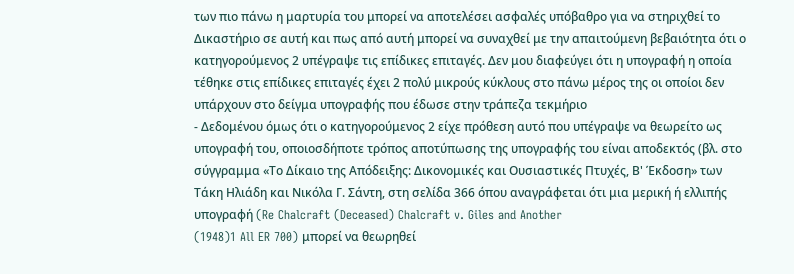των πιο πάνω η μαρτυρία του μπορεί να αποτελέσει ασφαλές υπόβαθρο για να στηριχθεί το Δικαστήριο σε αυτή και πως από αυτή μπορεί να συναχθεί με την απαιτούμενη βεβαιότητα ότι ο κατηγορούμενος 2 υπέγραψε τις επίδικες επιταγές. Δεν μου διαφεύγει ότι η υπογραφή η οποία τέθηκε στις επίδικες επιταγές έχει 2 πολύ μικρούς κύκλους στο πάνω μέρος της οι οποίοι δεν υπάρχουν στο δείγμα υπογραφής που έδωσε στην τράπεζα τεκμήριο
- Δεδομένου όμως ότι ο κατηγορούμενος 2 είχε πρόθεση αυτό που υπέγραψε να θεωρείτο ως υπογραφή του, οποιοσδήποτε τρόπος αποτύπωσης της υπογραφής του είναι αποδεκτός (βλ. στο σύγγραμμα «Το Δίκαιο της Απόδειξης: Δικονομικές και Ουσιαστικές Πτυχές, Β' Έκδοση» των Τάκη Ηλιάδη και Νικόλα Γ. Σάντη, στη σελίδα 366 όπου αναγράφεται ότι μια μερική ή ελλιπής υπογραφή (Re Chalcraft (Deceased) Chalcraft v. Giles and Another
(1948)1 All ER 700) μπορεί να θεωρηθεί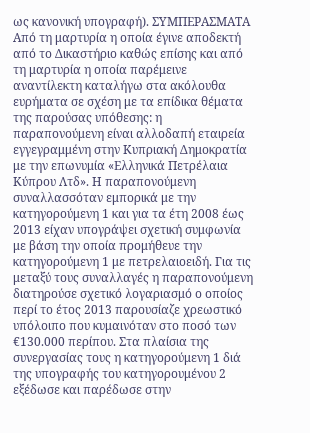ως κανονική υπογραφή). ΣΥΜΠΕΡΑΣΜΑΤΑ Από τη μαρτυρία η οποία έγινε αποδεκτή από το Δικαστήριο καθώς επίσης και από τη μαρτυρία η οποία παρέμεινε αναντίλεκτη καταλήγω στα ακόλουθα ευρήματα σε σχέση με τα επίδικα θέματα της παρούσας υπόθεσης: η παραπονούμενη είναι αλλοδαπή εταιρεία εγγεγραμμένη στην Κυπριακή Δημοκρατία με την επωνυμία «Ελληνικά Πετρέλαια Κύπρου Λτδ». Η παραπονούμενη συναλλασσόταν εμπορικά με την κατηγορούμενη 1 και για τα έτη 2008 έως 2013 είχαν υπογράψει σχετική συμφωνία με βάση την οποία προμήθευε την κατηγορούμενη 1 με πετρελαιοειδή. Για τις μεταξύ τους συναλλαγές η παραπονούμενη διατηρούσε σχετικό λογαριασμό ο οποίος περί το έτος 2013 παρουσίαζε χρεωστικό υπόλοιπο που κυμαινόταν στο ποσό των €130.000 περίπου. Στα πλαίσια της συνεργασίας τους η κατηγορούμενη 1 διά της υπογραφής του κατηγορουμένου 2 εξέδωσε και παρέδωσε στην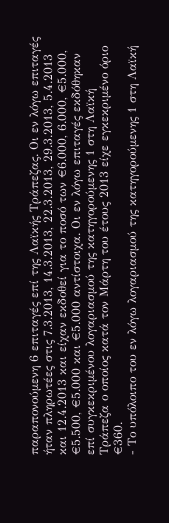παραπονούμενη 6 επιταγές επί της Λαϊκής Τράπεζας. Οι εν λόγω επιταγές ήταν πληρωτέες στις 7.3.2013, 14.3.2013, 22.3.2013, 29.3.2013, 5.4.2013 και 12.4.2013 και είχαν εκδοθεί για το ποσό των €6.000, 6.000, €5.000, €5.500, €5.000 και €5.000 αντίστοιχα. Οι εν λόγω επιταγές εκδόθηκαν επί συγκεκριμένου λογαριασμού της κατηγορούμενης 1 στη Λαϊκή Τράπεζα ο οποίος κατά τον Μάρτη του έτους 2013 είχε εγκεκριμένο όριο €360.
- Το υπόλοιπο του εν λόγω λογαριασμού της κατηγορούμενης 1 στη Λαϊκή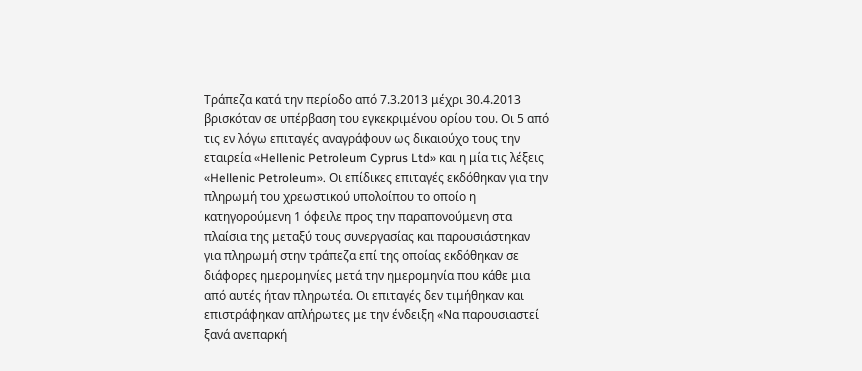Τράπεζα κατά την περίοδο από 7.3.2013 μέχρι 30.4.2013 βρισκόταν σε υπέρβαση του εγκεκριμένου ορίου του. Οι 5 από τις εν λόγω επιταγές αναγράφουν ως δικαιούχο τους την εταιρεία «Hellenic Petroleum Cyprus Ltd» και η μία τις λέξεις «Hellenic Petroleum». Οι επίδικες επιταγές εκδόθηκαν για την πληρωμή του χρεωστικού υπολοίπου το οποίο η κατηγορούμενη 1 όφειλε προς την παραπονούμενη στα πλαίσια της μεταξύ τους συνεργασίας και παρουσιάστηκαν για πληρωμή στην τράπεζα επί της οποίας εκδόθηκαν σε διάφορες ημερομηνίες μετά την ημερομηνία που κάθε μια από αυτές ήταν πληρωτέα. Οι επιταγές δεν τιμήθηκαν και επιστράφηκαν απλήρωτες με την ένδειξη «Να παρουσιαστεί ξανά ανεπαρκή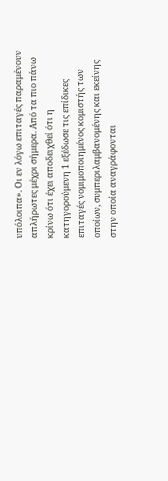υπόλοιπα». Οι εν λόγω επιταγές παραμένουν απλήρωτες μέχρι σήμερα. Από τα πιο πάνω κρίνω ότι έχει αποδειχθεί ότι η κατηγορούμενη 1 εξέδωσε τις επίδικες επιταγές νομιμοποιημένος κομιστής των οποίων, συμπεριλαμβανομένης και εκείνης στην οποία αναγράφονται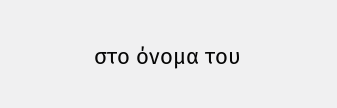στο όνομα του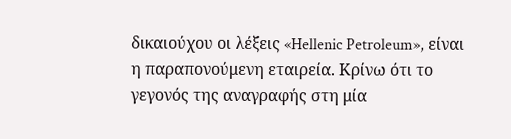δικαιούχου οι λέξεις «Hellenic Petroleum», είναι η παραπονούμενη εταιρεία. Κρίνω ότι το γεγονός της αναγραφής στη μία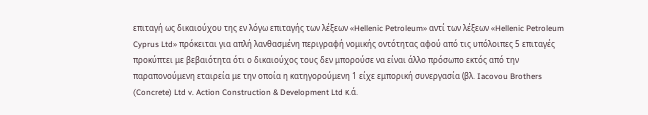επιταγή ως δικαιούχου της εν λόγω επιταγής των λέξεων «Hellenic Petroleum» αντί των λέξεων «Hellenic Petroleum Cyprus Ltd» πρόκειται για απλή λανθασμένη περιγραφή νομικής οντότητας αφού από τις υπόλοιπες 5 επιταγές προκύπτει με βεβαιότητα ότι ο δικαιούχος τους δεν μπορούσε να είναι άλλο πρόσωπο εκτός από την παραπονούμενη εταιρεία με την οποία η κατηγορούμενη 1 είχε εμπορική συνεργασία (βλ. Iacovou Brothers (Concrete) Ltd v. Action Construction & Development Ltd κ.ά.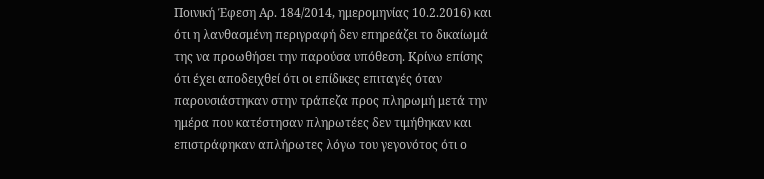Ποινική Έφεση Αρ. 184/2014, ημερομηνίας 10.2.2016) και ότι η λανθασμένη περιγραφή δεν επηρεάζει το δικαίωμά της να προωθήσει την παρούσα υπόθεση. Κρίνω επίσης ότι έχει αποδειχθεί ότι οι επίδικες επιταγές όταν παρουσιάστηκαν στην τράπεζα προς πληρωμή μετά την ημέρα που κατέστησαν πληρωτέες δεν τιμήθηκαν και επιστράφηκαν απλήρωτες λόγω του γεγονότος ότι ο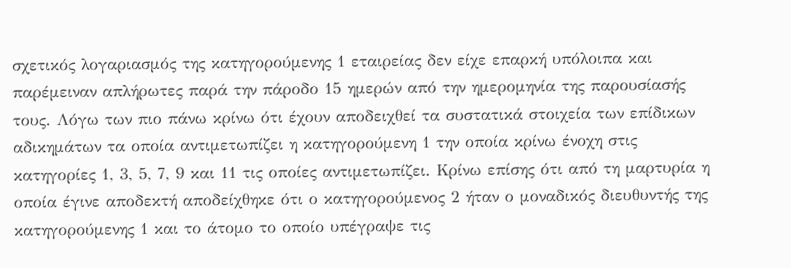σχετικός λογαριασμός της κατηγορούμενης 1 εταιρείας δεν είχε επαρκή υπόλοιπα και παρέμειναν απλήρωτες παρά την πάροδο 15 ημερών από την ημερομηνία της παρουσίασής τους. Λόγω των πιο πάνω κρίνω ότι έχουν αποδειχθεί τα συστατικά στοιχεία των επίδικων αδικημάτων τα οποία αντιμετωπίζει η κατηγορούμενη 1 την οποία κρίνω ένοχη στις κατηγορίες 1, 3, 5, 7, 9 και 11 τις οποίες αντιμετωπίζει. Κρίνω επίσης ότι από τη μαρτυρία η οποία έγινε αποδεκτή αποδείχθηκε ότι ο κατηγορούμενος 2 ήταν ο μοναδικός διευθυντής της κατηγορούμενης 1 και το άτομο το οποίο υπέγραψε τις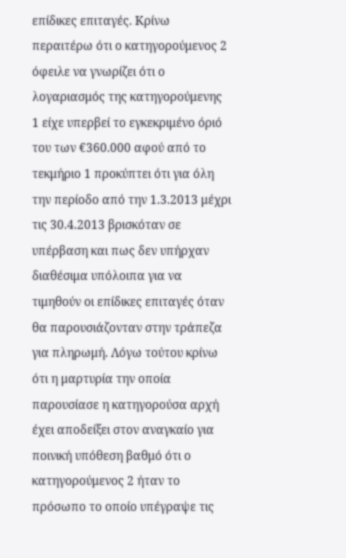επίδικες επιταγές. Κρίνω περαιτέρω ότι ο κατηγορούμενος 2 όφειλε να γνωρίζει ότι ο λογαριασμός της κατηγορούμενης 1 είχε υπερβεί το εγκεκριμένο όριό του των €360.000 αφού από το τεκμήριο 1 προκύπτει ότι για όλη την περίοδο από την 1.3.2013 μέχρι τις 30.4.2013 βρισκόταν σε υπέρβαση και πως δεν υπήρχαν διαθέσιμα υπόλοιπα για να τιμηθούν οι επίδικες επιταγές όταν θα παρουσιάζονταν στην τράπεζα για πληρωμή. Λόγω τούτου κρίνω ότι η μαρτυρία την οποία παρουσίασε η κατηγορούσα αρχή έχει αποδείξει στον αναγκαίο για ποινική υπόθεση βαθμό ότι ο κατηγορούμενος 2 ήταν το πρόσωπο το οποίο υπέγραψε τις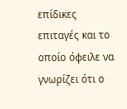επίδικες επιταγές και το οποίο όφειλε να γνωρίζει ότι ο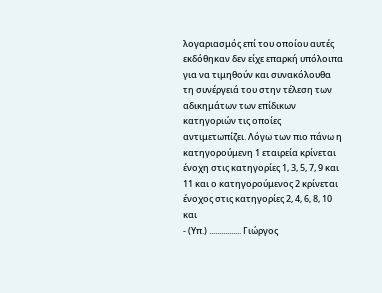λογαριασμός επί του οποίου αυτές εκδόθηκαν δεν είχε επαρκή υπόλοιπα για να τιμηθούν και συνακόλουθα τη συνέργειά του στην τέλεση των αδικημάτων των επίδικων κατηγοριών τις οποίες αντιμετωπίζει. Λόγω των πιο πάνω η κατηγορούμενη 1 εταιρεία κρίνεται ένοχη στις κατηγορίες 1, 3, 5, 7, 9 και 11 και ο κατηγορούμενος 2 κρίνεται ένοχος στις κατηγορίες 2, 4, 6, 8, 10 και
- (Υπ.) ................ Γιώργος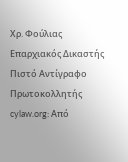Χρ. Φούλιας Επαρχιακός Δικαστής Πιστό Αντίγραφο Πρωτοκολλητής cylaw.org: Από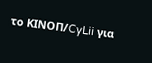το ΚΙΝOΠ/CyLii για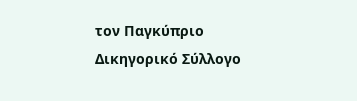τον Παγκύπριο Δικηγορικό Σύλλογο